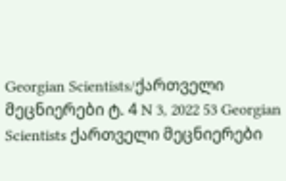Georgian Scientists/ქართველი მეცნიერები ტ. 4 N 3, 2022 53 Georgian Scientists ქართველი მეცნიერები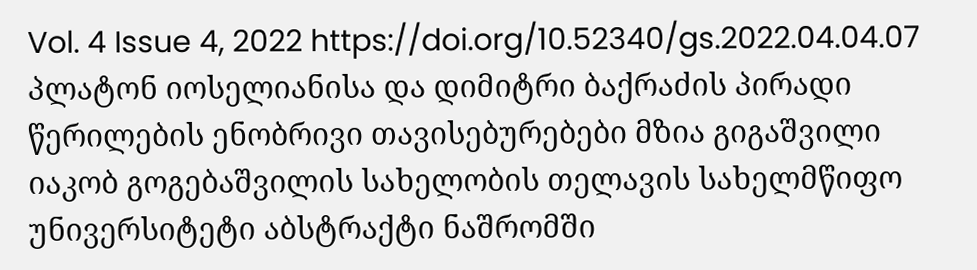Vol. 4 Issue 4, 2022 https://doi.org/10.52340/gs.2022.04.04.07 პლატონ იოსელიანისა და დიმიტრი ბაქრაძის პირადი წერილების ენობრივი თავისებურებები მზია გიგაშვილი იაკობ გოგებაშვილის სახელობის თელავის სახელმწიფო უნივერსიტეტი აბსტრაქტი ნაშრომში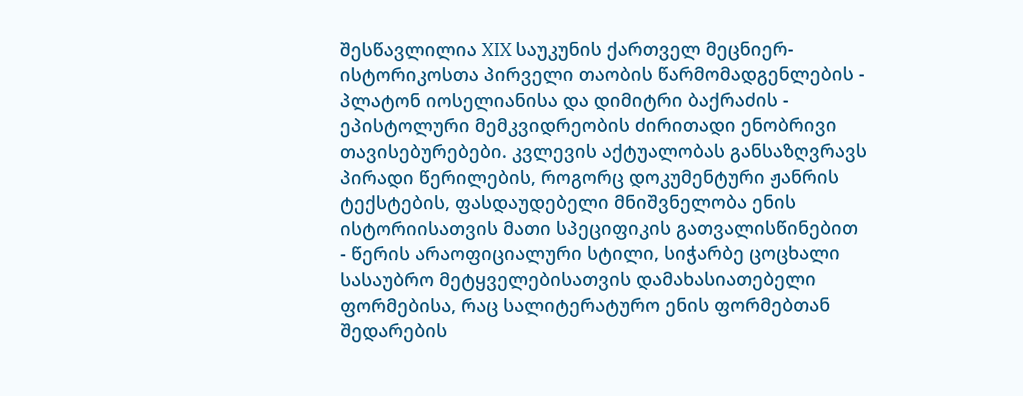შესწავლილია XIX საუკუნის ქართველ მეცნიერ-ისტორიკოსთა პირველი თაობის წარმომადგენლების - პლატონ იოსელიანისა და დიმიტრი ბაქრაძის - ეპისტოლური მემკვიდრეობის ძირითადი ენობრივი თავისებურებები. კვლევის აქტუალობას განსაზღვრავს პირადი წერილების, როგორც დოკუმენტური ჟანრის ტექსტების, ფასდაუდებელი მნიშვნელობა ენის ისტორიისათვის მათი სპეციფიკის გათვალისწინებით - წერის არაოფიციალური სტილი, სიჭარბე ცოცხალი სასაუბრო მეტყველებისათვის დამახასიათებელი ფორმებისა, რაც სალიტერატურო ენის ფორმებთან შედარების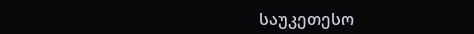საუკეთესო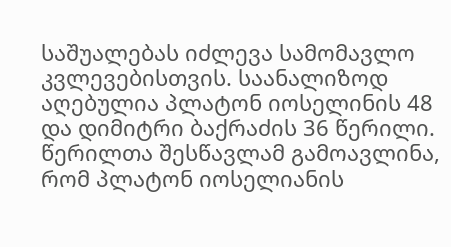საშუალებას იძლევა სამომავლო კვლევებისთვის. საანალიზოდ აღებულია პლატონ იოსელინის 48 და დიმიტრი ბაქრაძის 36 წერილი. წერილთა შესწავლამ გამოავლინა, რომ პლატონ იოსელიანის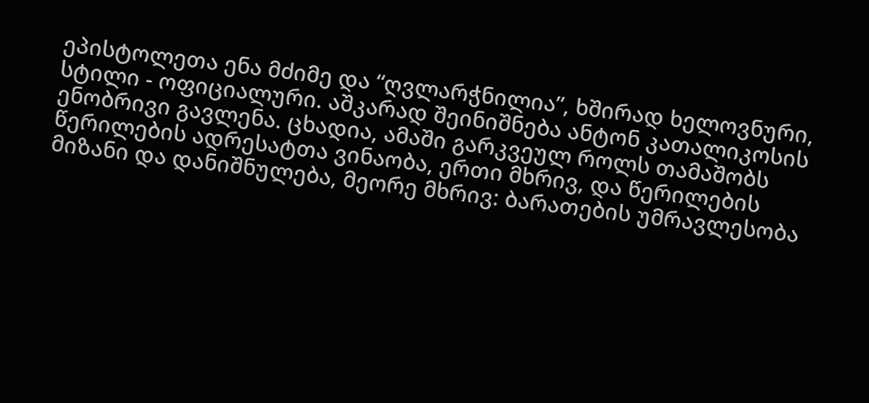ეპისტოლეთა ენა მძიმე და “ღვლარჭნილია”, ხშირად ხელოვნური, სტილი - ოფიციალური. აშკარად შეინიშნება ანტონ კათალიკოსის ენობრივი გავლენა. ცხადია, ამაში გარკვეულ როლს თამაშობს წერილების ადრესატთა ვინაობა, ერთი მხრივ, და წერილების მიზანი და დანიშნულება, მეორე მხრივ: ბარათების უმრავლესობა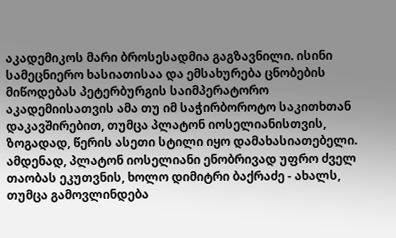აკადემიკოს მარი ბროსესადმია გაგზავნილი. ისინი სამეცნიერო ხასიათისაა და ემსახურება ცნობების მიწოდებას პეტერბურგის საიმპერატორო აკადემიისათვის ამა თუ იმ საჭირბოროტო საკითხთან დაკავშირებით, თუმცა პლატონ იოსელიანისთვის, ზოგადად, წერის ასეთი სტილი იყო დამახასიათებელი. ამდენად, პლატონ იოსელიანი ენობრივად უფრო ძველ თაობას ეკუთვნის, ხოლო დიმიტრი ბაქრაძე - ახალს, თუმცა გამოვლინდება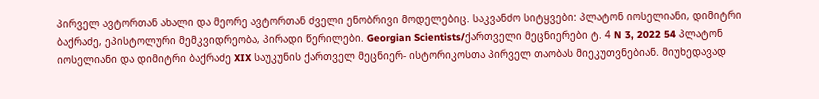პირველ ავტორთან ახალი და მეორე ავტორთან ძველი ენობრივი მოდელებიც. საკვანძო სიტყვები: პლატონ იოსელიანი, დიმიტრი ბაქრაძე, ეპისტოლური მემკვიდრეობა, პირადი წერილები. Georgian Scientists/ქართველი მეცნიერები ტ. 4 N 3, 2022 54 პლატონ იოსელიანი და დიმიტრი ბაქრაძე XIX საუკუნის ქართველ მეცნიერ- ისტორიკოსთა პირველ თაობას მიეკუთვნებიან. მიუხედავად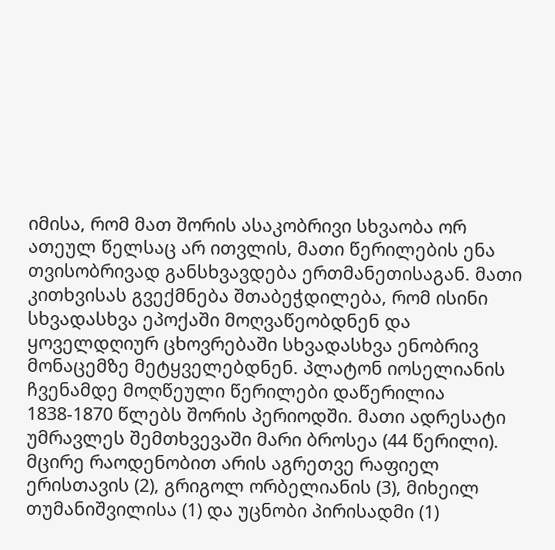იმისა, რომ მათ შორის ასაკობრივი სხვაობა ორ ათეულ წელსაც არ ითვლის, მათი წერილების ენა თვისობრივად განსხვავდება ერთმანეთისაგან. მათი კითხვისას გვექმნება შთაბეჭდილება, რომ ისინი სხვადასხვა ეპოქაში მოღვაწეობდნენ და ყოველდღიურ ცხოვრებაში სხვადასხვა ენობრივ მონაცემზე მეტყველებდნენ. პლატონ იოსელიანის ჩვენამდე მოღწეული წერილები დაწერილია 1838-1870 წლებს შორის პერიოდში. მათი ადრესატი უმრავლეს შემთხვევაში მარი ბროსეა (44 წერილი). მცირე რაოდენობით არის აგრეთვე რაფიელ ერისთავის (2), გრიგოლ ორბელიანის (3), მიხეილ თუმანიშვილისა (1) და უცნობი პირისადმი (1)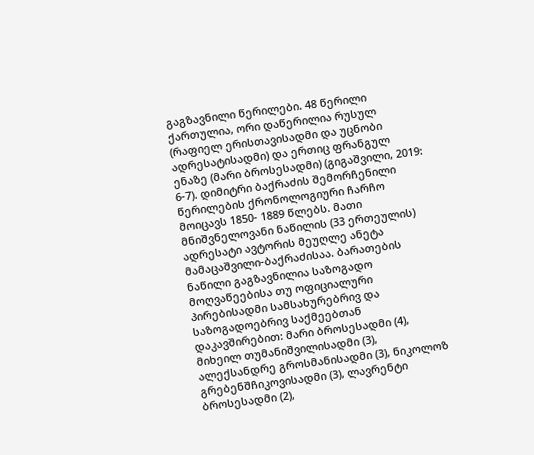გაგზავნილი წერილები. 48 წერილი ქართულია, ორი დაწერილია რუსულ (რაფიელ ერისთავისადმი და უცნობი ადრესატისადმი) და ერთიც ფრანგულ ენაზე (მარი ბროსესადმი) (გიგაშვილი, 2019: 6-7). დიმიტრი ბაქრაძის შემორჩენილი წერილების ქრონოლოგიური ჩარჩო მოიცავს 1850- 1889 წლებს. მათი მნიშვნელოვანი ნაწილის (33 ერთეულის) ადრესატი ავტორის მეუღლე ანეტა მამაცაშვილი-ბაქრაძისაა. ბარათების ნაწილი გაგზავნილია საზოგადო მოღვაწეებისა თუ ოფიციალური პირებისადმი სამსახურებრივ და საზოგადოებრივ საქმეებთან დაკავშირებით: მარი ბროსესადმი (4), მიხეილ თუმანიშვილისადმი (3), ალექსანდრე გროსმანისადმი (3), ნიკოლოზ გრებენშჩიკოვისადმი (3), ლავრენტი ბროსესადმი (2),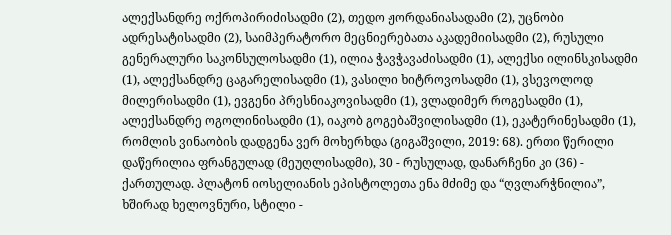ალექსანდრე ოქროპირიძისადმი (2), თედო ჟორდანიასადამი (2), უცნობი ადრესატისადმი (2), საიმპერატორო მეცნიერებათა აკადემიისადმი (2), რუსული გენერალური საკონსულოსადმი (1), ილია ჭავჭავაძისადმი (1), ალექსი ილინსკისადმი (1), ალექსანდრე ცაგარელისადმი (1), ვასილი ხიტროვოსადმი (1), ვსევოლოდ მილერისადმი (1), ევგენი პრესნიაკოვისადმი (1), ვლადიმერ როგესადმი (1), ალექსანდრე ოგოლინისადმი (1), იაკობ გოგებაშვილისადმი (1), ეკატერინესადმი (1), რომლის ვინაობის დადგენა ვერ მოხერხდა (გიგაშვილი, 2019: 68). ერთი წერილი დაწერილია ფრანგულად (მეუღლისადმი), 30 - რუსულად, დანარჩენი კი (36) - ქართულად. პლატონ იოსელიანის ეპისტოლეთა ენა მძიმე და “ღვლარჭნილია”, ხშირად ხელოვნური, სტილი -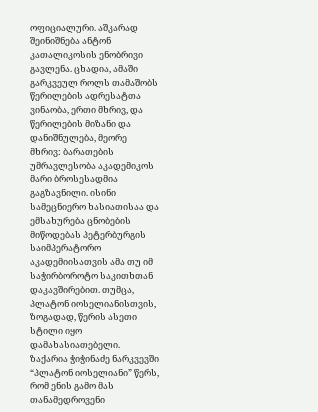ოფიციალური. აშკარად შეინიშნება ანტონ კათალიკოსის ენობრივი გავლენა. ცხადია, ამაში გარკვეულ როლს თამაშობს წერილების ადრესატთა ვინაობა, ერთი მხრივ, და წერილების მიზანი და დანიშნულება, მეორე მხრივ: ბარათების უმრავლესობა აკადემიკოს მარი ბროსესადმია გაგზავნილი. ისინი სამეცნიერო ხასიათისაა და ემსახურება ცნობების მიწოდებას პეტერბურგის საიმპერატორო აკადემიისათვის ამა თუ იმ საჭირბოროტო საკითხთან დაკავშირებით. თუმცა, პლატონ იოსელიანისთვის, ზოგადად, წერის ასეთი სტილი იყო დამახასიათებელი. ზაქარია ჭიჭინაძე ნარკვევში “პლატონ იოსელიანი” წერს, რომ ენის გამო მას თანამედროვენი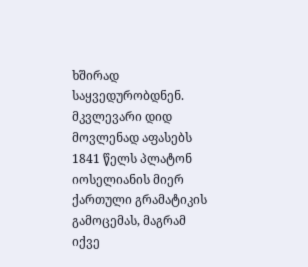ხშირად საყვედურობდნენ. მკვლევარი დიდ მოვლენად აფასებს 1841 წელს პლატონ იოსელიანის მიერ ქართული გრამატიკის გამოცემას, მაგრამ იქვე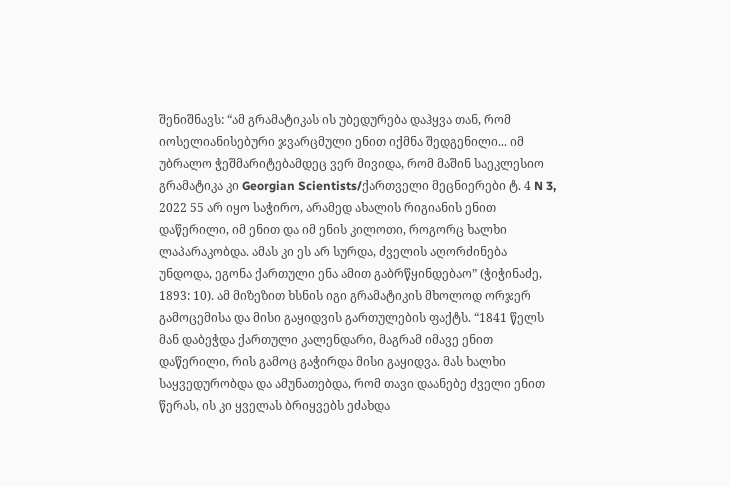შენიშნავს: “ამ გრამატიკას ის უბედურება დაჰყვა თან, რომ იოსელიანისებური ჯვარცმული ენით იქმნა შედგენილი... იმ უბრალო ჭეშმარიტებამდეც ვერ მივიდა, რომ მაშინ საეკლესიო გრამატიკა კი Georgian Scientists/ქართველი მეცნიერები ტ. 4 N 3, 2022 55 არ იყო საჭირო, არამედ ახალის რიგიანის ენით დაწერილი, იმ ენით და იმ ენის კილოთი, როგორც ხალხი ლაპარაკობდა. ამას კი ეს არ სურდა, ძველის აღორძინება უნდოდა, ეგონა ქართული ენა ამით გაბრწყინდებაო” (ჭიჭინაძე, 1893: 10). ამ მიზეზით ხსნის იგი გრამატიკის მხოლოდ ორჯერ გამოცემისა და მისი გაყიდვის გართულების ფაქტს. “1841 წელს მან დაბეჭდა ქართული კალენდარი, მაგრამ იმავე ენით დაწერილი, რის გამოც გაჭირდა მისი გაყიდვა. მას ხალხი საყვედურობდა და ამუნათებდა, რომ თავი დაანებე ძველი ენით წერას, ის კი ყველას ბრიყვებს ეძახდა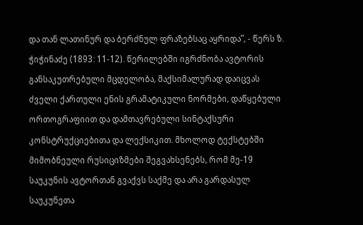და თან ლათინურ და ბერძნულ ფრაზებსაც აყრიდა”, - წერს ზ. ჭიჭინაძე (1893: 11-12). წერილებში იგრძნობა ავტორის განსაკუთრებული მცდელობა, მაქსიმალურად დაიცვას ძველი ქართული ენის გრამატიკული ნორმები, დაწყებული ორთოგრაფიით და დამთავრებული სინტაქსური კონსტრუქციებითა და ლექსიკით. მხოლოდ ტექსტებში მიმობნეული რუსიციზმები შეგვახსენებს, რომ მე-19 საუკუნის ავტორთან გვაქვს საქმე და არა გარდასულ საუკუნეთა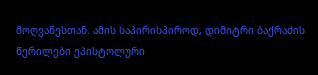მოღვაწესთან. ამის საპირისპიროდ, დიმიტრი ბაქრაძის წერილები ეპისტოლური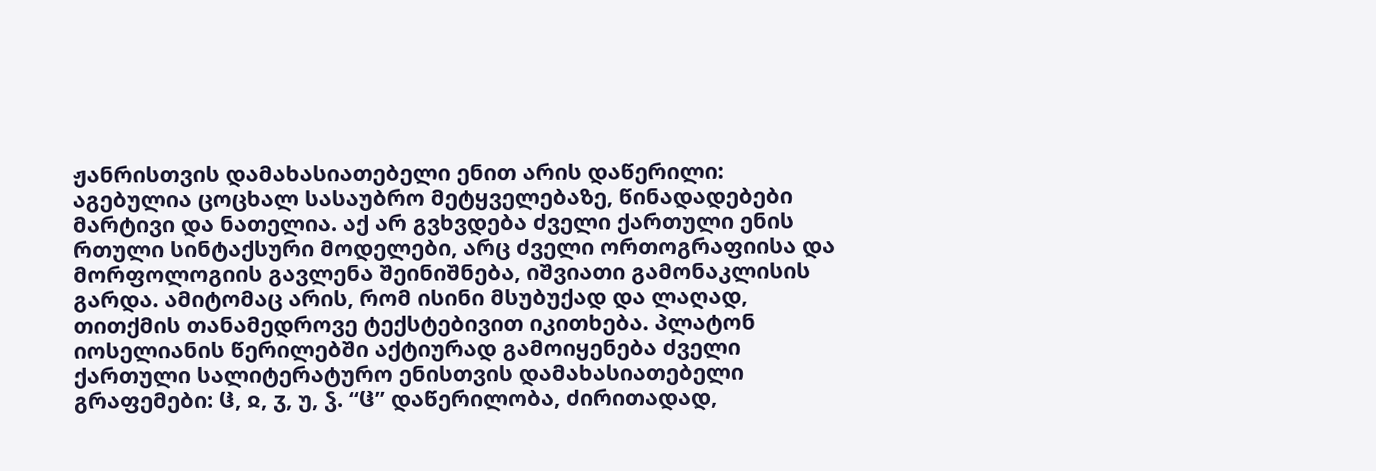ჟანრისთვის დამახასიათებელი ენით არის დაწერილი: აგებულია ცოცხალ სასაუბრო მეტყველებაზე, წინადადებები მარტივი და ნათელია. აქ არ გვხვდება ძველი ქართული ენის რთული სინტაქსური მოდელები, არც ძველი ორთოგრაფიისა და მორფოლოგიის გავლენა შეინიშნება, იშვიათი გამონაკლისის გარდა. ამიტომაც არის, რომ ისინი მსუბუქად და ლაღად, თითქმის თანამედროვე ტექსტებივით იკითხება. პლატონ იოსელიანის წერილებში აქტიურად გამოიყენება ძველი ქართული სალიტერატურო ენისთვის დამახასიათებელი გრაფემები: ჱ, ჲ, ჳ, უ, ჴ. “ჱ” დაწერილობა, ძირითადად,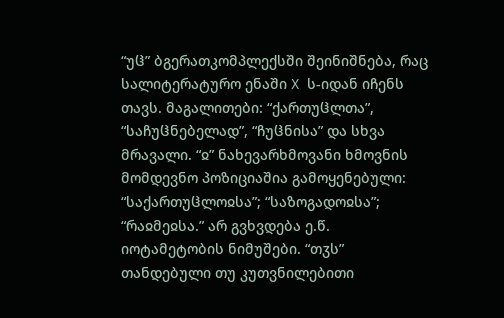“უჱ” ბგერათკომპლექსში შეინიშნება, რაც სალიტერატურო ენაში X ს-იდან იჩენს თავს. მაგალითები: “ქართუჱლთა”, “საჩუჱნებელად”, “ჩუჱნისა” და სხვა მრავალი. “ჲ” ნახევარხმოვანი ხმოვნის მომდევნო პოზიციაშია გამოყენებული: “საქართუჱლოჲსა”; “საზოგადოჲსა”; “რაჲმეჲსა.” არ გვხვდება ე.წ. იოტამეტობის ნიმუშები. “თჳს” თანდებული თუ კუთვნილებითი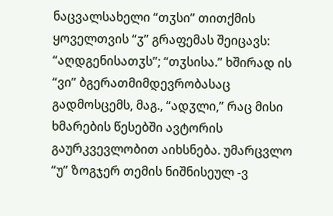ნაცვალსახელი “თჳსი” თითქმის ყოველთვის “ჳ” გრაფემას შეიცავს: “აღდგენისათჳს”; “თჳსისა.” ხშირად ის “ვი” ბგერათმიმდევრობასაც გადმოსცემს, მაგ., “ადჳლი,” რაც მისი ხმარების წესებში ავტორის გაურკვევლობით აიხსნება. უმარცვლო “უ” ზოგჯერ თემის ნიშნისეულ -ვ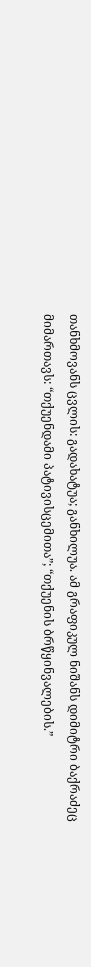თანხმოვანს ცვლის: გადახატუა; განხილუა. ამ გრაფიკულ ნიშანს დიმიტრი ბაქრაძეც მიმართავს: “თქუენდამი პატივისცემითა”; “თქუენის ბრწყინვალების.”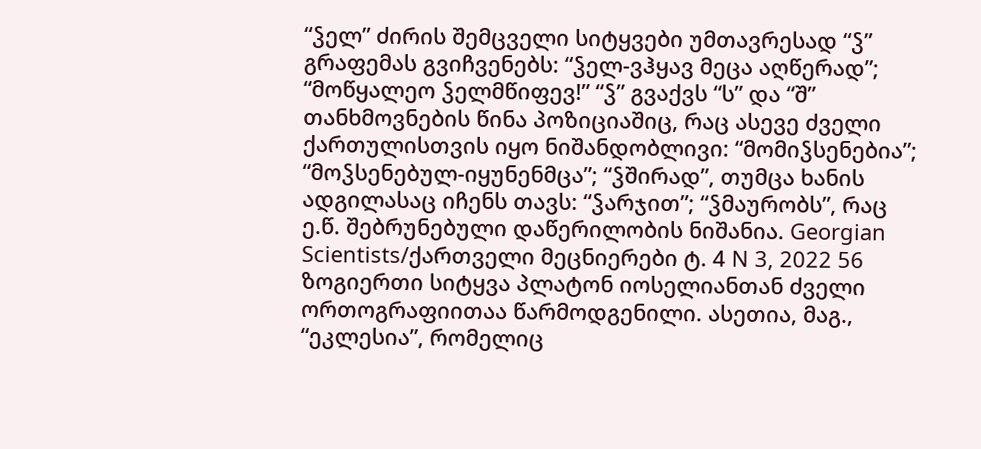“ჴელ” ძირის შემცველი სიტყვები უმთავრესად “ჴ” გრაფემას გვიჩვენებს: “ჴელ-ვჰყავ მეცა აღწერად”; “მოწყალეო ჴელმწიფევ!” “ჴ” გვაქვს “ს” და “შ” თანხმოვნების წინა პოზიციაშიც, რაც ასევე ძველი ქართულისთვის იყო ნიშანდობლივი: “მომიჴსენებია”; “მოჴსენებულ-იყუნენმცა”; “ჴშირად”, თუმცა ხანის ადგილასაც იჩენს თავს: “ჴარჯით”; “ჴმაურობს”, რაც ე.წ. შებრუნებული დაწერილობის ნიშანია. Georgian Scientists/ქართველი მეცნიერები ტ. 4 N 3, 2022 56 ზოგიერთი სიტყვა პლატონ იოსელიანთან ძველი ორთოგრაფიითაა წარმოდგენილი. ასეთია, მაგ., “ეკლესია”, რომელიც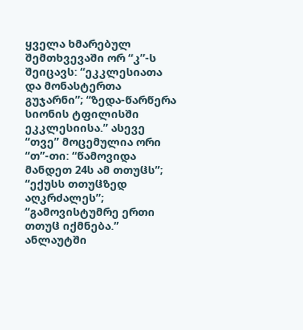ყველა ხმარებულ შემთხვევაში ორ “კ”-ს შეიცავს: “ეკკლესიათა და მონასტერთა გუჯარნი”; “ზედა-წარწერა სიონის ტფილისში ეკკლესიისა.” ასევე “თვე” მოცემულია ორი “თ”-თი: “წამოვიდა მანდეთ 24ს ამ თთუჱს”; “ექუსს თთუჱზედ აღკრძალეს”; “გამოვისტუმრე ერთი თთუჱ იქმნება.” ანლაუტში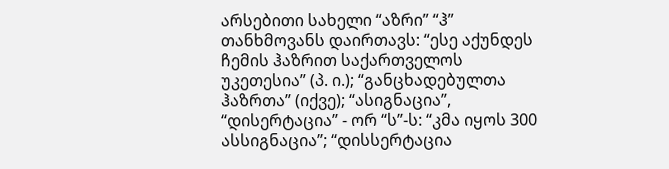არსებითი სახელი “აზრი” “ჰ” თანხმოვანს დაირთავს: “ესე აქუნდეს ჩემის ჰაზრით საქართველოს უკეთესია” (პ. ი.); “განცხადებულთა ჰაზრთა” (იქვე); “ასიგნაცია”, “დისერტაცია” - ორ “ს”-ს: “კმა იყოს 300 ასსიგნაცია”; “დისსერტაცია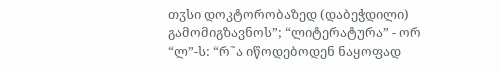თჳსი დოკტორობაზედ (დაბეჭდილი) გამომიგზავნოს”; “ლიტერატურა” - ორ “ლ”-ს: “რ˜ა იწოდებოდენ ნაყოფად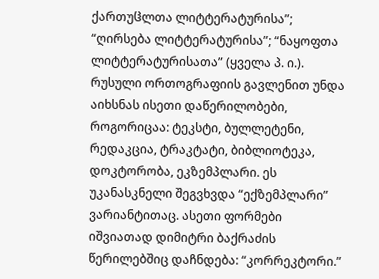ქართუჱლთა ლიტტერატურისა”; “ღირსება ლიტტერატურისა”; “ნაყოფთა ლიტტერატურისათა” (ყველა პ. ი.). რუსული ორთოგრაფიის გავლენით უნდა აიხსნას ისეთი დაწერილობები, როგორიცაა: ტეკსტი, ბულლეტენი, რედაკცია, ტრაკტატი, ბიბლიოტეკა, დოკტორობა, ეკზემპლარი. ეს უკანასკნელი შეგვხვდა “ექზემპლარი” ვარიანტითაც. ასეთი ფორმები იშვიათად დიმიტრი ბაქრაძის წერილებშიც დაჩნდება: “კორრეკტორი.”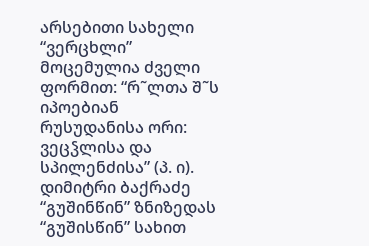არსებითი სახელი “ვერცხლი” მოცემულია ძველი ფორმით: “რ˜ლთა შ˜ს იპოებიან რუსუდანისა ორი: ვეცჴლისა და სპილენძისა” (პ. ი). დიმიტრი ბაქრაძე “გუშინწინ” ზნიზედას “გუშისწინ” სახით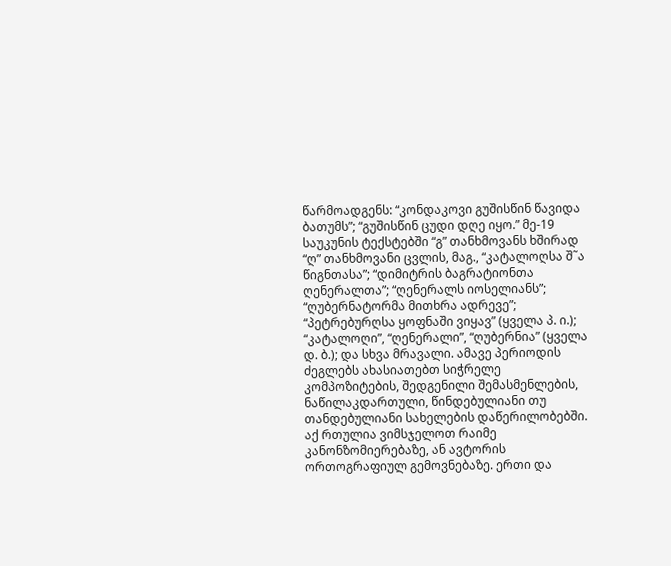წარმოადგენს: “კონდაკოვი გუშისწინ წავიდა ბათუმს”; “გუშისწინ ცუდი დღე იყო.” მე-19 საუკუნის ტექსტებში “გ” თანხმოვანს ხშირად “ღ” თანხმოვანი ცვლის, მაგ., “კატალოღსა შ˜ა წიგნთასა”; “დიმიტრის ბაგრატიონთა ღენერალთა”; “ღენერალს იოსელიანს”; “ღუბერნატორმა მითხრა ადრევე”; “პეტრებურღსა ყოფნაში ვიყავ” (ყველა პ. ი.); “კატალოღი”, “ღენერალი”, “ღუბერნია” (ყველა დ. ბ.); და სხვა მრავალი. ამავე პერიოდის ძეგლებს ახასიათებთ სიჭრელე კომპოზიტების, შედგენილი შემასმენლების, ნაწილაკდართული, წინდებულიანი თუ თანდებულიანი სახელების დაწერილობებში. აქ რთულია ვიმსჯელოთ რაიმე კანონზომიერებაზე, ან ავტორის ორთოგრაფიულ გემოვნებაზე. ერთი და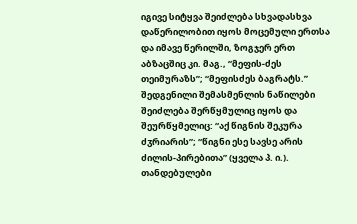იგივე სიტყვა შეიძლება სხვადასხვა დაწერილობით იყოს მოცემული ერთსა და იმავე წერილში, ზოგჯერ ერთ აბზაცშიც კი. მაგ., “მეფის-ძეს თეიმურაზს”; “მეფისძეს ბაგრატს.” შედგენილი შემასმენლის ნაწილები შეიძლება შერწყმულიც იყოს და შეურწყმელიც: “აქ წიგნის შეკურა ძჳრიარის”; “წიგნი ესე სავსე არის ძილის-პირებითა” (ყველა პ. ი.). თანდებულები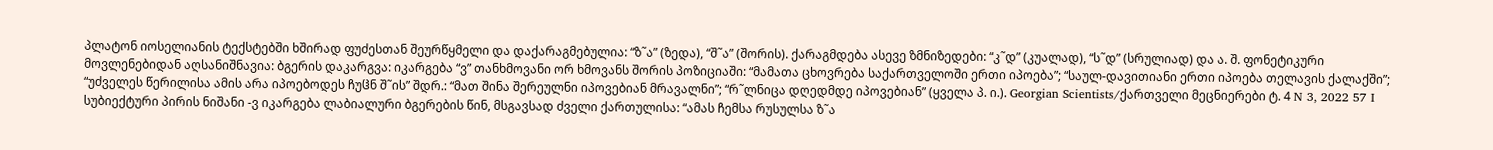პლატონ იოსელიანის ტექსტებში ხშირად ფუძესთან შეურწყმელი და დაქარაგმებულია: “ზ˜ა” (ზედა), “შ˜ა” (შორის). ქარაგმდება ასევე ზმნიზედები: “კ˜დ” (კუალად), “ს˜დ” (სრულიად) და ა. შ. ფონეტიკური მოვლენებიდან აღსანიშნავია: ბგერის დაკარგვა: იკარგება “ვ” თანხმოვანი ორ ხმოვანს შორის პოზიციაში: “მამათა ცხოვრება საქართველოში ერთი იპოება”; “საულ-დავითიანი ერთი იპოება თელავის ქალაქში”; “უძველეს წერილისა ამის არა იპოებოდეს ჩუჱნ შ˜ის” შდრ.: “მათ შინა შერეულნი იპოვებიან მრავალნი”; “რ˜ლნიცა დღედმდე იპოვებიან” (ყველა პ. ი.). Georgian Scientists/ქართველი მეცნიერები ტ. 4 N 3, 2022 57 I სუბიექტური პირის ნიშანი -ვ იკარგება ლაბიალური ბგერების წინ, მსგავსად ძველი ქართულისა: “ამას ჩემსა რუსულსა ზ˜ა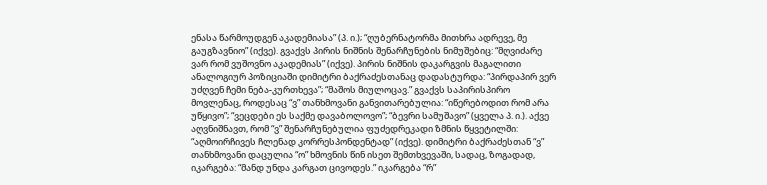ენასა წარმოუდგენ აკადემიასა” (პ. ი.); “ღუბერნატორმა მითხრა ადრევე, მე გაუგზავნიო” (იქვე). გვაქვს პირის ნიშნის შენარჩუნების ნიმუშებიც: “მღვიძარე ვარ რომ ვუშოვნო აკადემიას” (იქვე). პირის ნიშნის დაკარგვის მაგალითი ანალოგიურ პოზიციაში დიმიტრი ბაქრაძესთანაც დადასტურდა: “პირდაპირ ვერ უძღვენ ჩემი ნება-კურთხევა”; “მაშოს მიულოცავ.” გვაქვს საპირისპირო მოვლენაც, როდესაც “ვ” თანხმოვანი განვითარებულია: “იწერებოდით რომ არა უწყივო”; “ვეცდები ეს საქმე დავაბოლოვო”; “ბევრი სამუშავო” (ყველა პ. ი.). აქვე აღვნიშნავთ, რომ “ვ” შენარჩუნებულია ფუძედრეკადი ზმნის წყვეტილში: “აღმოირჩივეს ჩლენად კორრესპონდენტად” (იქვე). დიმიტრი ბაქრაძესთან “ვ” თანხმოვანი დაცულია “ო” ხმოვნის წინ ისეთ შემთხვევაში, სადაც, ზოგადად, იკარგება: “მანდ უნდა კარგათ ცივოდეს.” იკარგება “რ”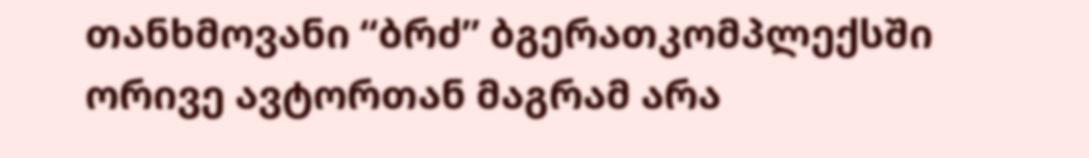თანხმოვანი “ბრძ” ბგერათკომპლექსში ორივე ავტორთან მაგრამ არა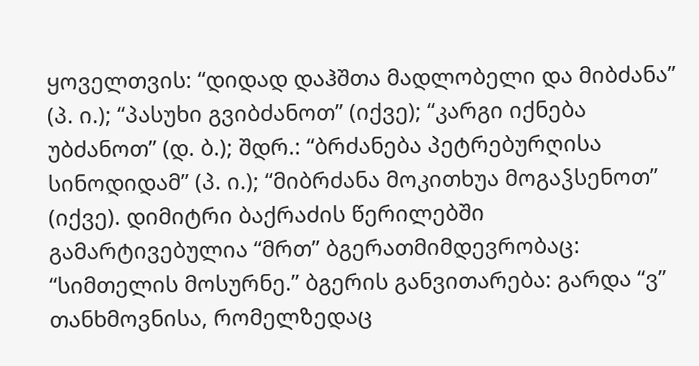ყოველთვის: “დიდად დაჰშთა მადლობელი და მიბძანა” (პ. ი.); “პასუხი გვიბძანოთ” (იქვე); “კარგი იქნება უბძანოთ” (დ. ბ.); შდრ.: “ბრძანება პეტრებურღისა სინოდიდამ” (პ. ი.); “მიბრძანა მოკითხუა მოგაჴსენოთ” (იქვე). დიმიტრი ბაქრაძის წერილებში გამარტივებულია “მრთ” ბგერათმიმდევრობაც: “სიმთელის მოსურნე.” ბგერის განვითარება: გარდა “ვ” თანხმოვნისა, რომელზედაც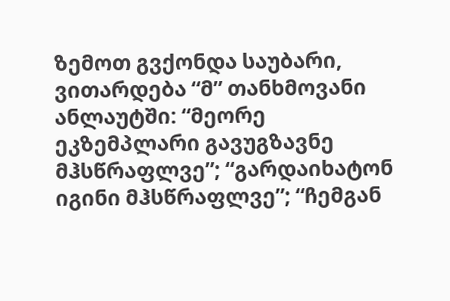ზემოთ გვქონდა საუბარი, ვითარდება “მ” თანხმოვანი ანლაუტში: “მეორე ეკზემპლარი გავუგზავნე მჰსწრაფლვე”; “გარდაიხატონ იგინი მჰსწრაფლვე”; “ჩემგან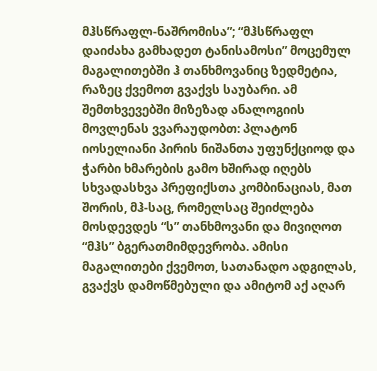მჰსწრაფლ-ნაშრომისა”; “მჰსწრაფლ დაიძახა გამხადეთ ტანისამოსი” მოცემულ მაგალითებში ჰ თანხმოვანიც ზედმეტია, რაზეც ქვემოთ გვაქვს საუბარი. ამ შემთხვევებში მიზეზად ანალოგიის მოვლენას ვვარაუდობთ: პლატონ იოსელიანი პირის ნიშანთა უფუნქციოდ და ჭარბი ხმარების გამო ხშირად იღებს სხვადასხვა პრეფიქსთა კომბინაციას, მათ შორის, მჰ-საც, რომელსაც შეიძლება მოსდევდეს “ს” თანხმოვანი და მივიღოთ “მჰს” ბგერათმიმდევრობა. ამისი მაგალითები ქვემოთ, სათანადო ადგილას, გვაქვს დამოწმებული და ამიტომ აქ აღარ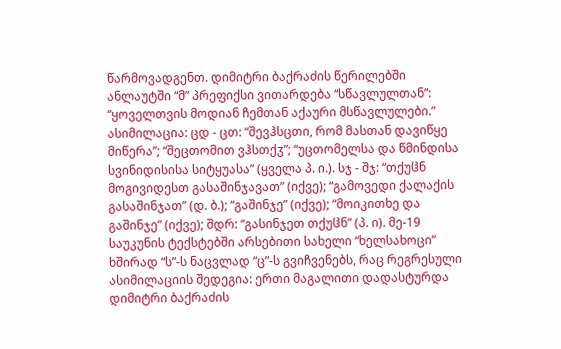წარმოვადგენთ. დიმიტრი ბაქრაძის წერილებში ანლაუტში “მ” პრეფიქსი ვითარდება “სწავლულთან”: “ყოველთვის მოდიან ჩემთან აქაური მსწავლულები.” ასიმილაცია: ცდ - ცთ: “შევჰსცთი, რომ მასთან დავიწყე მიწერა”; “შეცთომით ვჰსთქჳ”; “უცთომელსა და წმინდისა სვინიდისისა სიტყუასა” (ყველა პ. ი.). სჯ - შჯ: “თქუჱნ მოგივიდესთ გასაშინჯავათ” (იქვე); “გამოვედი ქალაქის გასაშინჯათ” (დ. ბ.); “გაშინჯე” (იქვე); “მოიკითხე და გაშინჯე” (იქვე); შდრ: “გასინჯეთ თქუჱნ” (პ. ი). მე-19 საუკუნის ტექსტებში არსებითი სახელი “ხელსახოცი” ხშირად “ს”-ს ნაცვლად “ც”-ს გვიჩვენებს, რაც რეგრესული ასიმილაციის შედეგია: ერთი მაგალითი დადასტურდა დიმიტრი ბაქრაძის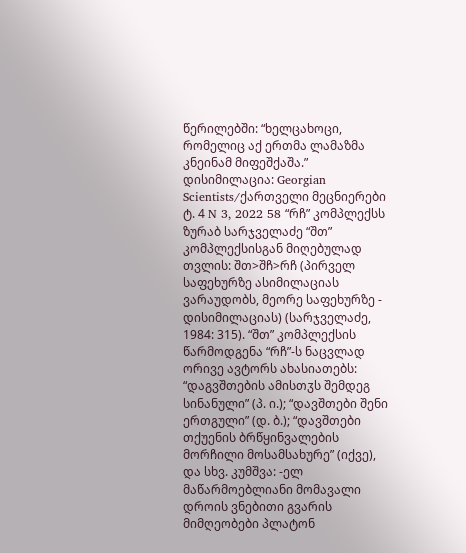წერილებში: “ხელცახოცი, რომელიც აქ ერთმა ლამაზმა კნეინამ მიფეშქაშა.” დისიმილაცია: Georgian Scientists/ქართველი მეცნიერები ტ. 4 N 3, 2022 58 “რჩ” კომპლექსს ზურაბ სარჯველაძე “შთ” კომპლექსისგან მიღებულად თვლის: შთ>შჩ>რჩ (პირველ საფეხურზე ასიმილაციას ვარაუდობს, მეორე საფეხურზე - დისიმილაციას) (სარჯველაძე, 1984: 315). “შთ” კომპლექსის წარმოდგენა “რჩ”-ს ნაცვლად ორივე ავტორს ახასიათებს: “დაგვშთების ამისთჳს შემდეგ სინანული” (პ. ი.); “დავშთები შენი ერთგული” (დ. ბ.); “დავშთები თქუენის ბრწყინვალების მორჩილი მოსამსახურე” (იქვე), და სხვ. კუმშვა: -ელ მაწარმოებლიანი მომავალი დროის ვნებითი გვარის მიმღეობები პლატონ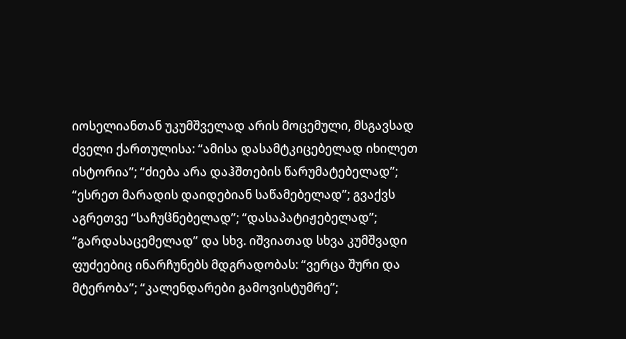იოსელიანთან უკუმშველად არის მოცემული, მსგავსად ძველი ქართულისა: “ამისა დასამტკიცებელად იხილეთ ისტორია”; “ძიება არა დაჰშთების წარუმატებელად”; “ესრეთ მარადის დაიდებიან საწამებელად”; გვაქვს აგრეთვე “საჩუჱნებელად”; “დასაპატიჟებელად”; “გარდასაცემელად” და სხვ. იშვიათად სხვა კუმშვადი ფუძეებიც ინარჩუნებს მდგრადობას: “ვერცა შური და მტერობა”; “კალენდარები გამოვისტუმრე”;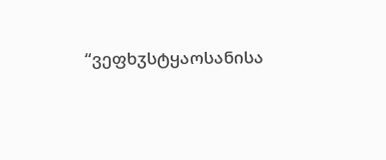“ვეფხჳსტყაოსანისა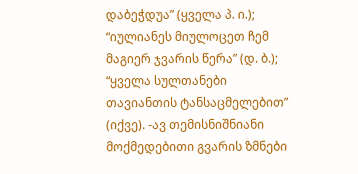დაბეჭდუა” (ყველა პ. ი.); “იულიანეს მიულოცეთ ჩემ მაგიერ ჯვარის წერა” (დ. ბ.); “ყველა სულთანები თავიანთის ტანსაცმელებით” (იქვე). -ავ თემისნიშნიანი მოქმედებითი გვარის ზმნები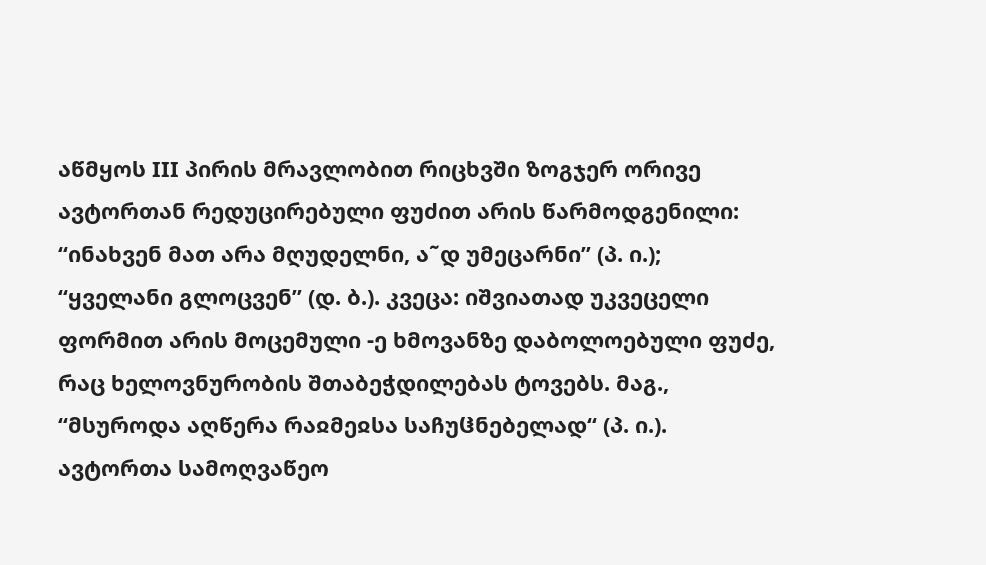აწმყოს III პირის მრავლობით რიცხვში ზოგჯერ ორივე ავტორთან რედუცირებული ფუძით არის წარმოდგენილი: “ინახვენ მათ არა მღუდელნი, ა˜დ უმეცარნი” (პ. ი.); “ყველანი გლოცვენ” (დ. ბ.). კვეცა: იშვიათად უკვეცელი ფორმით არის მოცემული -ე ხმოვანზე დაბოლოებული ფუძე, რაც ხელოვნურობის შთაბეჭდილებას ტოვებს. მაგ., “მსუროდა აღწერა რაჲმეჲსა საჩუჱნებელად“ (პ. ი.). ავტორთა სამოღვაწეო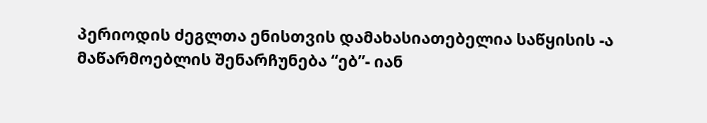პერიოდის ძეგლთა ენისთვის დამახასიათებელია საწყისის -ა მაწარმოებლის შენარჩუნება “ებ”- იან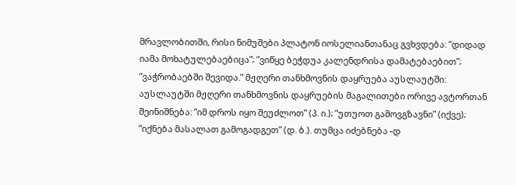მრავლობითში, რისი ნიმუშები პლატონ იოსელიანთანაც გვხვდება: “დიდად იამა მოხატულებაებიცა”; “ვიწყე ბეჭდუა კალენდრისა დამატებაებით”; “ვაჭრობაებში შევიდა.” მჟღერი თანხმოვნის დაყრუება აუსლაუტში: აუსლაუტში მჟღერი თანხმოვნის დაყრუების მაგალითები ორივე ავტორთან შეინიშნება: “იმ დროს იყო შეუძლოთ” (პ. ი.); “უთუოთ გამოვგზავნი” (იქვე); “იქნება მასალათ გამოგადგეთ” (დ. ბ.). თუმცა იძებნება -დ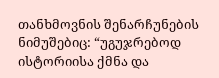თანხმოვნის შენარჩუნების ნიმუშებიც: “უგუჯრებოდ ისტორიისა ქმნა და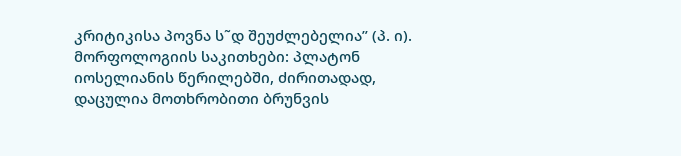კრიტიკისა პოვნა ს˜დ შეუძლებელია” (პ. ი). მორფოლოგიის საკითხები: პლატონ იოსელიანის წერილებში, ძირითადად, დაცულია მოთხრობითი ბრუნვის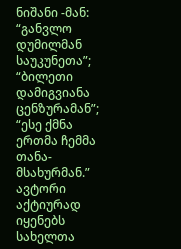ნიშანი -მან: “განვლო დუმილმან საუკუნეთა”; “ბილეთი დამიგვიანა ცენზურამან”; “ესე ქმნა ერთმა ჩემმა თანა-მსახურმან.” ავტორი აქტიურად იყენებს სახელთა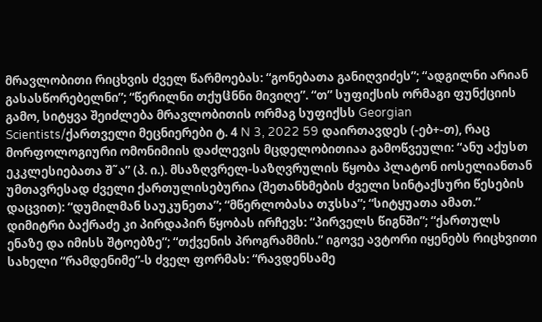მრავლობითი რიცხვის ძველ წარმოებას: “გონებათა განიღვიძეს”; “ადგილნი არიან გასასწორებელნი”; “წერილნი თქუჱნნი მივიღე”. “თ” სუფიქსის ორმაგი ფუნქციის გამო, სიტყვა შეიძლება მრავლობითის ორმაგ სუფიქსს Georgian Scientists/ქართველი მეცნიერები ტ. 4 N 3, 2022 59 დაირთავდეს (-ებ+-თ), რაც მორფოლოგიური ომონიმიის დაძლევის მცდელობითიაა გამოწვეული: “ანუ აქუსთ ეკკლესიებათა შ˜ა” (პ. ი.). მსაზღვრელ-საზღვრულის წყობა პლატონ იოსელიანთან უმთავრესად ძველი ქართულისებურია (შეთანხმების ძველი სინტაქსური წესების დაცვით): “დუმილმან საუკუნეთა”; “მწერლობასა თჳსსა”; “სიტყუათა ამათ.” დიმიტრი ბაქრაძე კი პირდაპირ წყობას ირჩევს: “პირველს წიგნში”; “ქართულს ენაზე და იმისს შტოებზე”; “თქვენის პროგრამმის.” იგოვე ავტორი იყენებს რიცხვითი სახელი “რამდენიმე”-ს ძველ ფორმას: “რავდენსამე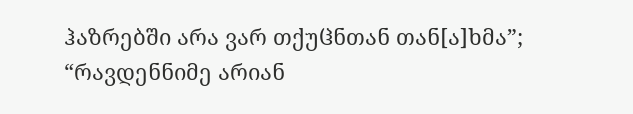ჰაზრებში არა ვარ თქუჱნთან თან[ა]ხმა”; “რავდენნიმე არიან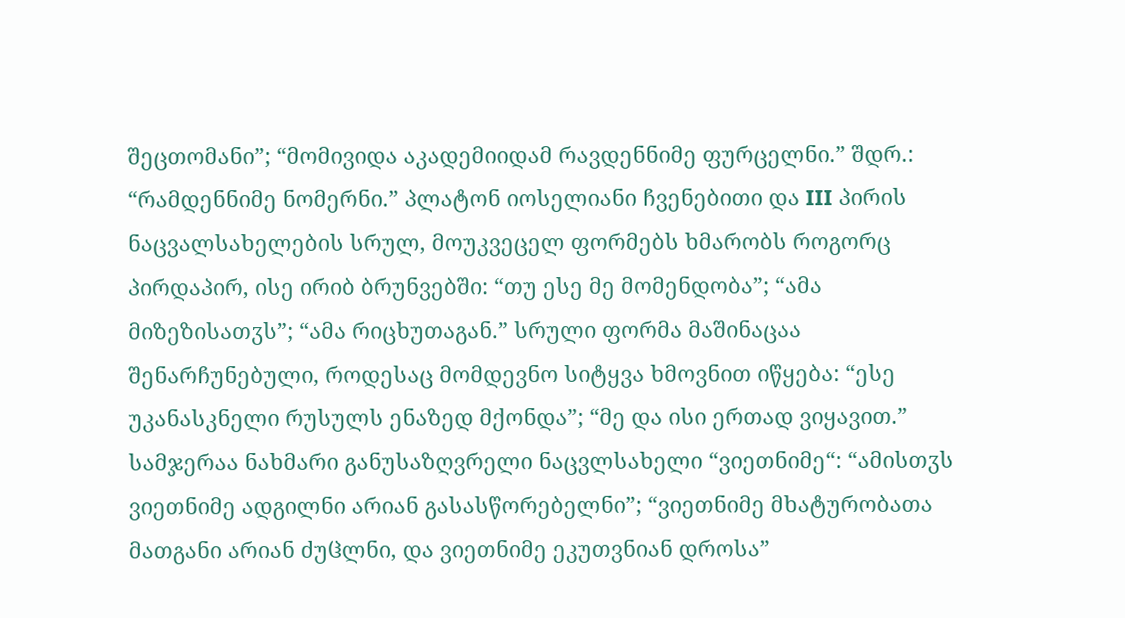შეცთომანი”; “მომივიდა აკადემიიდამ რავდენნიმე ფურცელნი.” შდრ.: “რამდენნიმე ნომერნი.” პლატონ იოსელიანი ჩვენებითი და III პირის ნაცვალსახელების სრულ, მოუკვეცელ ფორმებს ხმარობს როგორც პირდაპირ, ისე ირიბ ბრუნვებში: “თუ ესე მე მომენდობა”; “ამა მიზეზისათჳს”; “ამა რიცხუთაგან.” სრული ფორმა მაშინაცაა შენარჩუნებული, როდესაც მომდევნო სიტყვა ხმოვნით იწყება: “ესე უკანასკნელი რუსულს ენაზედ მქონდა”; “მე და ისი ერთად ვიყავით.” სამჯერაა ნახმარი განუსაზღვრელი ნაცვლსახელი “ვიეთნიმე“: “ამისთჳს ვიეთნიმე ადგილნი არიან გასასწორებელნი”; “ვიეთნიმე მხატურობათა მათგანი არიან ძუჱლნი, და ვიეთნიმე ეკუთვნიან დროსა”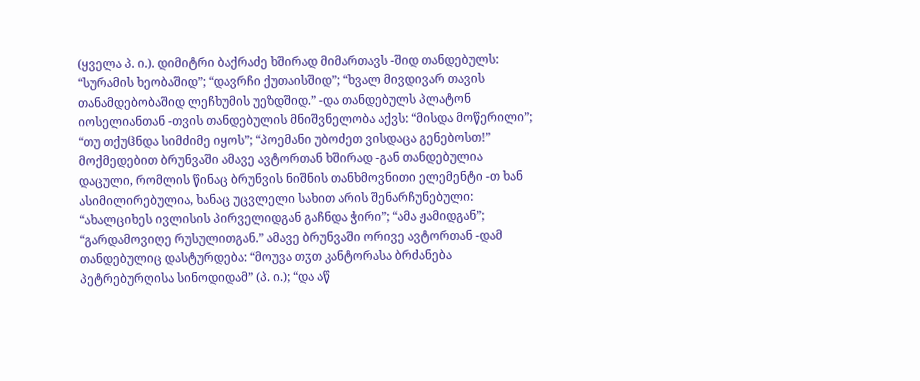(ყველა პ. ი.). დიმიტრი ბაქრაძე ხშირად მიმართავს -შიდ თანდებულს: “სურამის ხეობაშიდ”; “დავრჩი ქუთაისშიდ”; “ხვალ მივდივარ თავის თანამდებობაშიდ ლეჩხუმის უეზდშიდ.” -და თანდებულს პლატონ იოსელიანთან -თვის თანდებულის მნიშვნელობა აქვს: “მისდა მოწერილი”; “თუ თქუჱნდა სიმძიმე იყოს”; “პოემანი უბოძეთ ვისდაცა გენებოსთ!” მოქმედებით ბრუნვაში ამავე ავტორთან ხშირად -გან თანდებულია დაცული, რომლის წინაც ბრუნვის ნიშნის თანხმოვნითი ელემენტი -თ ხან ასიმილირებულია, ხანაც უცვლელი სახით არის შენარჩუნებული: “ახალციხეს ივლისის პირველიდგან გაჩნდა ჭირი”; “ამა ჟამიდგან”; “გარდამოვიღე რუსულითგან.” ამავე ბრუნვაში ორივე ავტორთან -დამ თანდებულიც დასტურდება: “მოუვა თჳთ კანტორასა ბრძანება პეტრებურღისა სინოდიდამ” (პ. ი.); “და აწ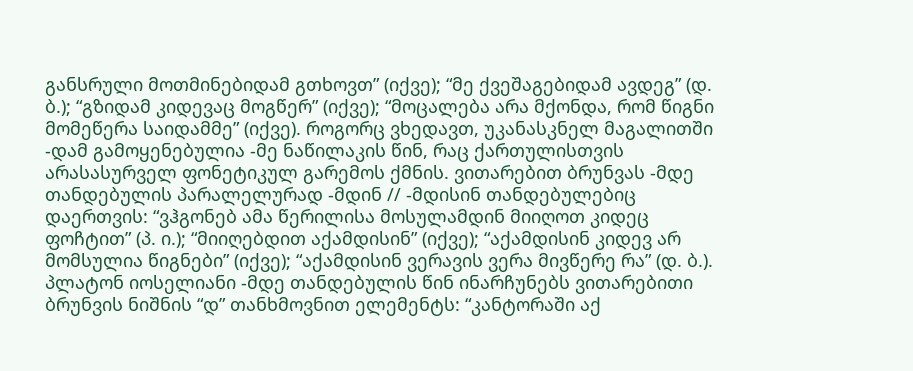განსრული მოთმინებიდამ გთხოვთ” (იქვე); “მე ქვეშაგებიდამ ავდეგ” (დ. ბ.); “გზიდამ კიდევაც მოგწერ” (იქვე); “მოცალება არა მქონდა, რომ წიგნი მომეწერა საიდამმე” (იქვე). როგორც ვხედავთ, უკანასკნელ მაგალითში -დამ გამოყენებულია -მე ნაწილაკის წინ, რაც ქართულისთვის არასასურველ ფონეტიკულ გარემოს ქმნის. ვითარებით ბრუნვას -მდე თანდებულის პარალელურად -მდინ // -მდისინ თანდებულებიც დაერთვის: “ვჰგონებ ამა წერილისა მოსულამდინ მიიღოთ კიდეც ფოჩტით” (პ. ი.); “მიიღებდით აქამდისინ” (იქვე); “აქამდისინ კიდევ არ მომსულია წიგნები” (იქვე); “აქამდისინ ვერავის ვერა მივწერე რა” (დ. ბ.). პლატონ იოსელიანი -მდე თანდებულის წინ ინარჩუნებს ვითარებითი ბრუნვის ნიშნის “დ” თანხმოვნით ელემენტს: “კანტორაში აქ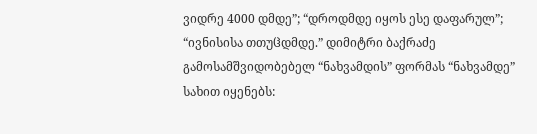ვიდრე 4000 დმდე”; “დროდმდე იყოს ესე დაფარულ”; “ივნისისა თთუჱდმდე.” დიმიტრი ბაქრაძე გამოსამშვიდობებელ “ნახვამდის” ფორმას “ნახვამდე” სახით იყენებს: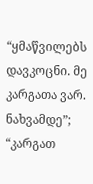“ყმაწვილებს დავკოცნი. მე კარგათა ვარ. ნახვამდე”; “კარგათ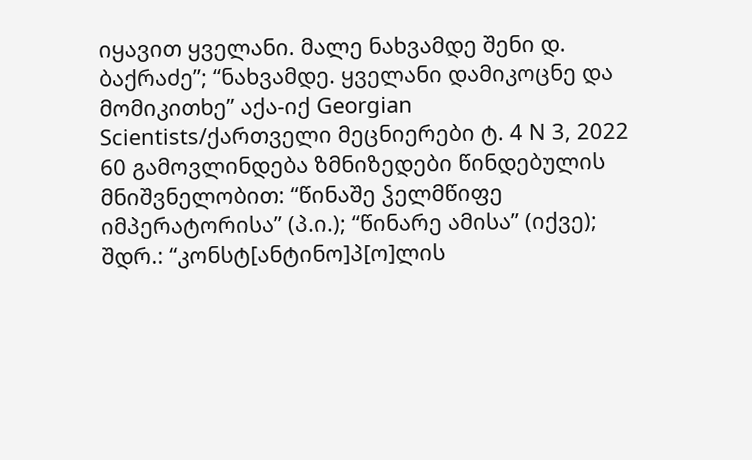იყავით ყველანი. მალე ნახვამდე შენი დ. ბაქრაძე”; “ნახვამდე. ყველანი დამიკოცნე და მომიკითხე” აქა-იქ Georgian Scientists/ქართველი მეცნიერები ტ. 4 N 3, 2022 60 გამოვლინდება ზმნიზედები წინდებულის მნიშვნელობით: “წინაშე ჴელმწიფე იმპერატორისა” (პ.ი.); “წინარე ამისა” (იქვე); შდრ.: “კონსტ[ანტინო]პ[ო]ლის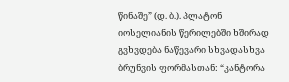წინაშე” (დ. ბ.). პლატონ იოსელიანის წერილებში ხშირად გვხვდება ნაწევარი სხვადასხვა ბრუნვის ფორმასთან: “კანტორა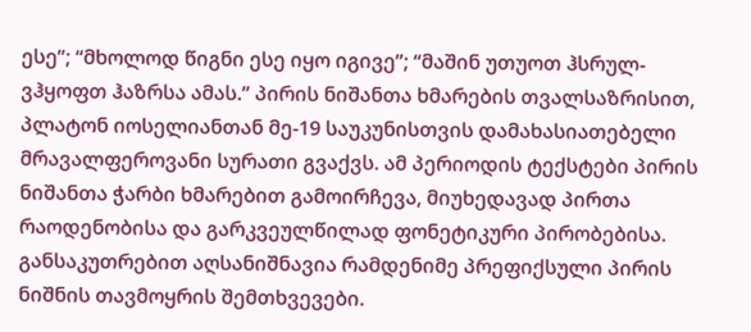ესე”; “მხოლოდ წიგნი ესე იყო იგივე”; “მაშინ უთუოთ ჰსრულ-ვჰყოფთ ჰაზრსა ამას.” პირის ნიშანთა ხმარების თვალსაზრისით, პლატონ იოსელიანთან მე-19 საუკუნისთვის დამახასიათებელი მრავალფეროვანი სურათი გვაქვს. ამ პერიოდის ტექსტები პირის ნიშანთა ჭარბი ხმარებით გამოირჩევა, მიუხედავად პირთა რაოდენობისა და გარკვეულწილად ფონეტიკური პირობებისა. განსაკუთრებით აღსანიშნავია რამდენიმე პრეფიქსული პირის ნიშნის თავმოყრის შემთხვევები.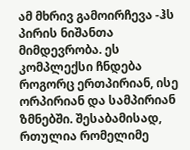ამ მხრივ გამოირჩევა -ჰს პირის ნიშანთა მიმდევრობა. ეს კომპლექსი ჩნდება როგორც ერთპირიან, ისე ორპირიან და სამპირიან ზმნებში. შესაბამისად, რთულია რომელიმე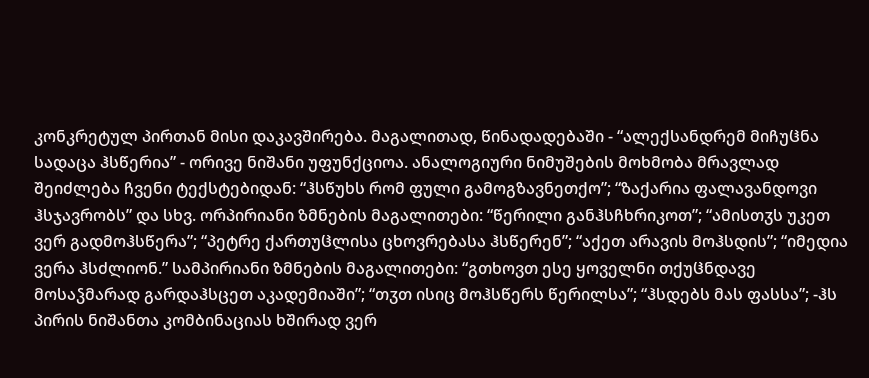კონკრეტულ პირთან მისი დაკავშირება. მაგალითად, წინადადებაში - “ალექსანდრემ მიჩუჱნა სადაცა ჰსწერია” - ორივე ნიშანი უფუნქციოა. ანალოგიური ნიმუშების მოხმობა მრავლად შეიძლება ჩვენი ტექსტებიდან: “ჰსწუხს რომ ფული გამოგზავნეთქო”; “ზაქარია ფალავანდოვი ჰსჯავრობს” და სხვ. ორპირიანი ზმნების მაგალითები: “წერილი განჰსჩხრიკოთ”; “ამისთჳს უკეთ ვერ გადმოჰსწერა”; “პეტრე ქართუჱლისა ცხოვრებასა ჰსწერენ”; “აქეთ არავის მოჰსდის”; “იმედია ვერა ჰსძლიონ.” სამპირიანი ზმნების მაგალითები: “გთხოვთ ესე ყოველნი თქუჱნდავე მოსაჴმარად გარდაჰსცეთ აკადემიაში”; “თჳთ ისიც მოჰსწერს წერილსა”; “ჰსდებს მას ფასსა”; -ჰს პირის ნიშანთა კომბინაციას ხშირად ვერ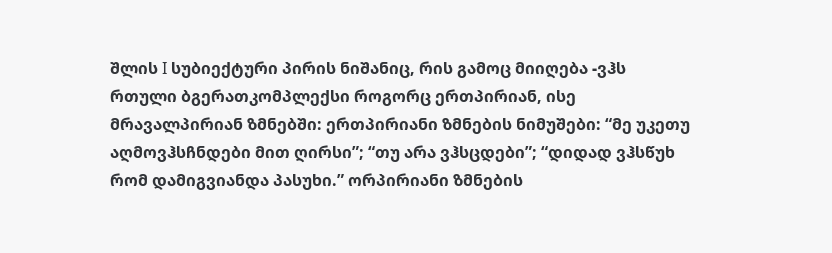შლის I სუბიექტური პირის ნიშანიც, რის გამოც მიიღება -ვჰს რთული ბგერათკომპლექსი როგორც ერთპირიან, ისე მრავალპირიან ზმნებში: ერთპირიანი ზმნების ნიმუშები: “მე უკეთუ აღმოვჰსჩნდები მით ღირსი”; “თუ არა ვჰსცდები”; “დიდად ვჰსწუხ რომ დამიგვიანდა პასუხი.” ორპირიანი ზმნების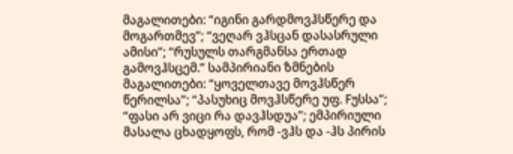მაგალითები: “იგინი გარდმოვჰსწერე და მოგართმევ”; “ვეღარ ვჰსცან დასასრული ამისი”; “რუსულს თარგმანსა ერთად გამოვჰსცემ.” სამპირიანი ზმნების მაგალითები: “ყოველთავე მოვჰსწერ წერილსა”; “პასუხიც მოვჰსწერე უფ. Fუსსა”; “ფასი არ ვიცი რა დავჰსდუა”; ემპირიული მასალა ცხადყოფს, რომ -ვჰს და -ჰს პირის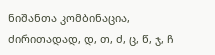ნიშანთა კომბინაცია, ძირითადად, დ, თ, ძ, ც, წ, ჯ, ჩ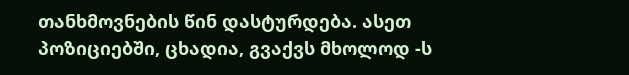თანხმოვნების წინ დასტურდება. ასეთ პოზიციებში, ცხადია, გვაქვს მხოლოდ -ს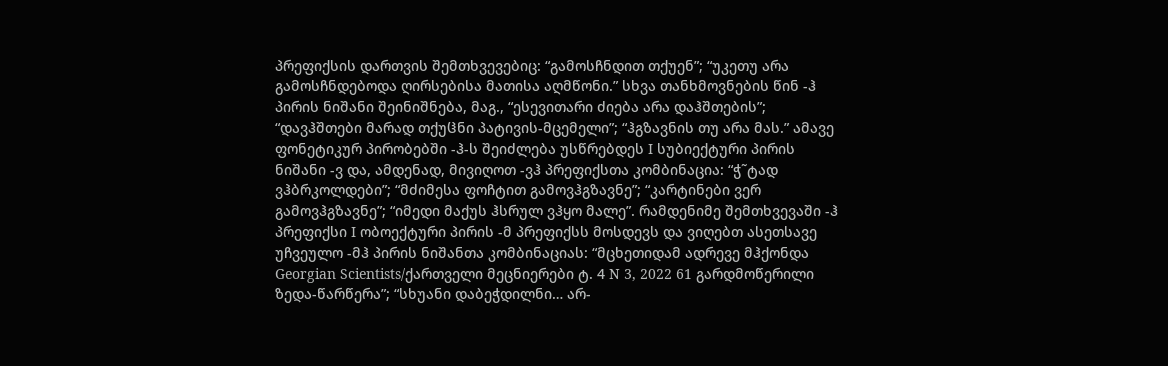პრეფიქსის დართვის შემთხვევებიც: “გამოსჩნდით თქუენ”; “უკეთუ არა გამოსჩნდებოდა ღირსებისა მათისა აღმწონი.” სხვა თანხმოვნების წინ -ჰ პირის ნიშანი შეინიშნება, მაგ., “ესევითარი ძიება არა დაჰშთების”; “დავჰშთები მარად თქუჱნი პატივის-მცემელი”; “ჰგზავნის თუ არა მას.” ამავე ფონეტიკურ პირობებში -ჰ-ს შეიძლება უსწრებდეს I სუბიექტური პირის ნიშანი -ვ და, ამდენად, მივიღოთ -ვჰ პრეფიქსთა კომბინაცია: “ჭ˜ტად ვჰბრკოლდები”; “მძიმესა ფოჩტით გამოვჰგზავნე”; “კარტინები ვერ გამოვჰგზავნე”; “იმედი მაქუს ჰსრულ ვჰყო მალე”. რამდენიმე შემთხვევაში -ჰ პრეფიქსი I ობოექტური პირის -მ პრეფიქსს მოსდევს და ვიღებთ ასეთსავე უჩვეულო -მჰ პირის ნიშანთა კომბინაციას: “მცხეთიდამ ადრევე მჰქონდა Georgian Scientists/ქართველი მეცნიერები ტ. 4 N 3, 2022 61 გარდმოწერილი ზედა-წარწერა”; “სხუანი დაბეჭდილნი… არ-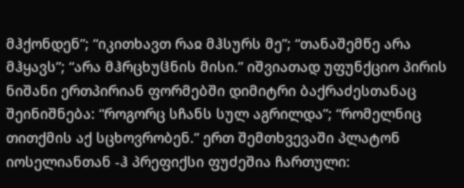მჰქონდენ”; “იკითხავთ რაჲ მჰსურს მე”; “თანაშემწე არა მჰყავს”; “არა მჰრცხუჱნის მისი.” იშვიათად უფუნქციო პირის ნიშანი ერთპირიან ფორმებში დიმიტრი ბაქრაძესთანაც შეინიშნება: “როგორც სჩანს სულ აგრილდა”; “რომელნიც თითქმის აქ სცხოვრობენ.” ერთ შემთხვევაში პლატონ იოსელიანთან -ჰ პრეფიქსი ფუძეშია ჩართული: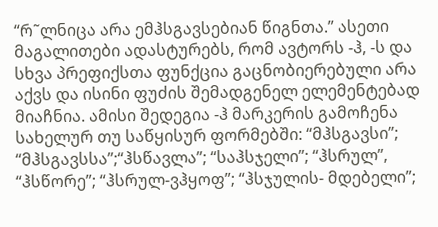“რ˜ლნიცა არა ემჰსგავსებიან წიგნთა.” ასეთი მაგალითები ადასტურებს, რომ ავტორს -ჰ, -ს და სხვა პრეფიქსთა ფუნქცია გაცნობიერებული არა აქვს და ისინი ფუძის შემადგენელ ელემენტებად მიაჩნია. ამისი შედეგია -ჰ მარკერის გამოჩენა სახელურ თუ საწყისურ ფორმებში: “მჰსგავსი”; “მჰსგავსსა”;“ჰსწავლა”; “საჰსჯელი”; “ჰსრულ”, “ჰსწორე”; “ჰსრულ-ვჰყოფ”; “ჰსჯულის- მდებელი”;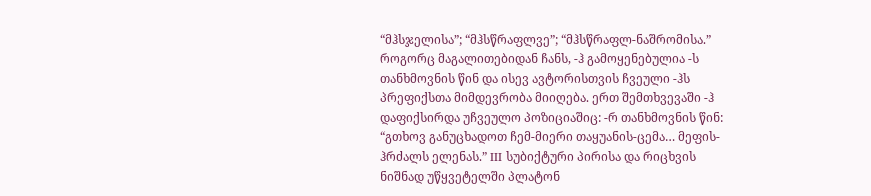“მჰსჯელისა”; “მჰსწრაფლვე”; “მჰსწრაფლ-ნაშრომისა.” როგორც მაგალითებიდან ჩანს, -ჰ გამოყენებულია -ს თანხმოვნის წინ და ისევ ავტორისთვის ჩვეული -ჰს პრეფიქსთა მიმდევრობა მიიღება. ერთ შემთხვევაში -ჰ დაფიქსირდა უჩვეულო პოზიციაშიც: -რ თანხმოვნის წინ: “გთხოვ განუცხადოთ ჩემ-მიერი თაყუანის-ცემა… მეფის-ჰრძალს ელენას.” III სუბიქტური პირისა და რიცხვის ნიშნად უწყვეტელში პლატონ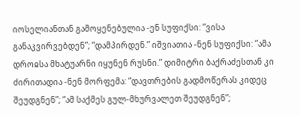იოსელიანთან გამოყენებულია -ენ სუფიქსი: “ვისა განაკვირვებდენ”; “დამპირდენ.” იშვიათია -ნენ სუფიქსი: “ამა დროჲსა მხატუარნი იყუნენ რუსნი.” დიმიტრი ბაქრაძესთან კი ძირითადია -ნენ მორფემა: “დავთრების გადმოწერას კიდეც შეუდგნენ”; “ამ საქმეს გულ-მხურვალეთ შეუდგნენ”;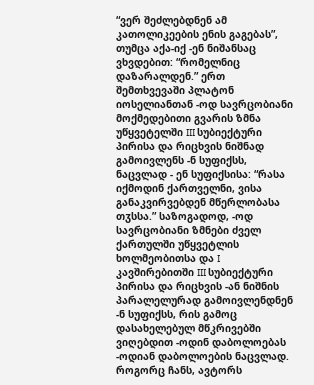“ვერ შეძლებდნენ ამ კათოლიკეების ენის გაგებას”, თუმცა აქა-იქ -ენ ნიშანსაც ვხვდებით: “რომელნიც დაზარალდენ.” ერთ შემთხვევაში პლატონ იოსელიანთან -ოდ სავრცობიანი მოქმედებითი გვარის ზმნა უწყვეტელში III სუბიექტური პირისა და რიცხვის ნიშნად გამოივლენს -ნ სუფიქსს, ნაცვლად - ენ სუფიქსისა: “რასა იქმოდინ ქართველნი, ვისა განაკვირვებდენ მწერლობასა თჳსსა.” საზოგადოდ, -ოდ სავრცობიანი ზმნები ძველ ქართულში უწყვეტლის ხოლმეობითსა და I კავშირებითში III სუბიექტური პირისა და რიცხვის -ან ნიშნის პარალელურად გამოივლენდნენ -ნ სუფიქსს, რის გამოც დასახელებულ მწკრივებში ვიღებდით -ოდინ დაბოლოებას -ოდიან დაბოლოების ნაცვლად. როგორც ჩანს, ავტორს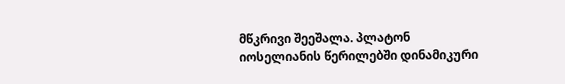მწკრივი შეეშალა. პლატონ იოსელიანის წერილებში დინამიკური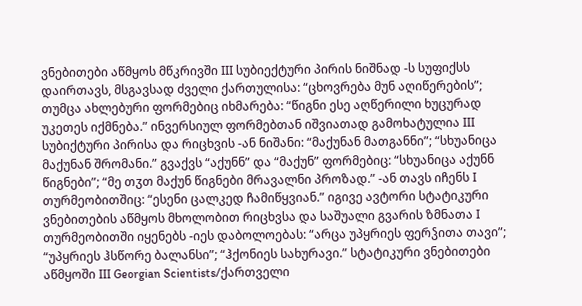ვნებითები აწმყოს მწკრივში III სუბიექტური პირის ნიშნად -ს სუფიქსს დაირთავს, მსგავსად ძველი ქართულისა: “ცხოვრება მუნ აღიწერების”; თუმცა ახლებური ფორმებიც იხმარება: “წიგნი ესე აღწერილი ხუცურად უკეთეს იქმნება.” ინვერსიულ ფორმებთან იშვიათად გამოხატულია III სუბიქტური პირისა და რიცხვის -ან ნიშანი: “მაქუნან მათგანნი”; “სხუანიცა მაქუნან შრომანი.” გვაქვს “აქუნნ” და “მაქუნ” ფორმებიც: “სხუანიცა აქუნნ წიგნები”; “მე თჳთ მაქუნ წიგნები მრავალნი პროზად.” -ან თავს იჩენს I თურმეობითშიც: “ესენი ცალკედ ჩამიწყვიან.” იგივე ავტორი სტატიკური ვნებითების აწმყოს მხოლობით რიცხვსა და საშუალი გვარის ზმნათა I თურმეობითში იყენებს -იეს დაბოლოებას: “არცა უპყრიეს ფერჴითა თავი”; “უპყრიეს ჰსწორე ბალანსი”; “ჰქონიეს სახურავი.” სტატიკური ვნებითები აწმყოში III Georgian Scientists/ქართველი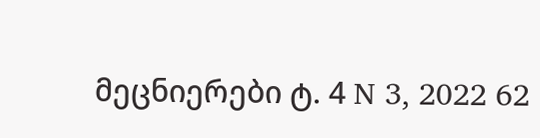მეცნიერები ტ. 4 N 3, 2022 62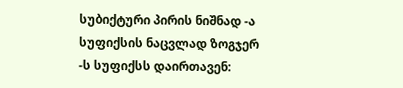სუბიქტური პირის ნიშნად -ა სუფიქსის ნაცვლად ზოგჯერ -ს სუფიქსს დაირთავენ: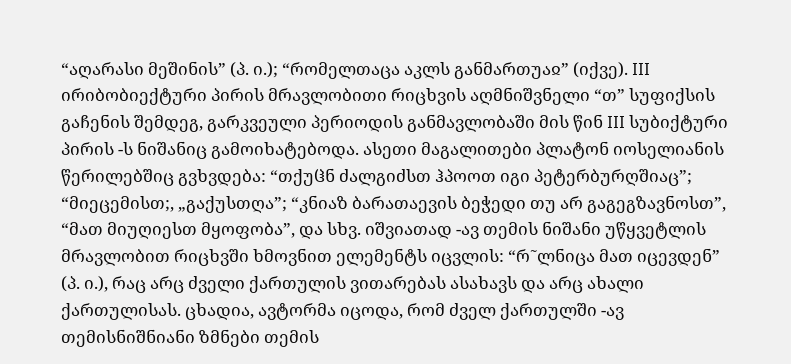“აღარასი მეშინის” (პ. ი.); “რომელთაცა აკლს განმართუაჲ” (იქვე). III ირიბობიექტური პირის მრავლობითი რიცხვის აღმნიშვნელი “თ” სუფიქსის გაჩენის შემდეგ, გარკვეული პერიოდის განმავლობაში მის წინ III სუბიქტური პირის -ს ნიშანიც გამოიხატებოდა. ასეთი მაგალითები პლატონ იოსელიანის წერილებშიც გვხვდება: “თქუჱნ ძალგიძსთ ჰპოოთ იგი პეტერბურღშიაც”; “მიეცემისთ;, „გაქუსთღა”; “კნიაზ ბარათაევის ბეჭედი თუ არ გაგეგზავნოსთ”, “მათ მიუღიესთ მყოფობა”, და სხვ. იშვიათად -ავ თემის ნიშანი უწყვეტლის მრავლობით რიცხვში ხმოვნით ელემენტს იცვლის: “რ˜ლნიცა მათ იცევდენ” (პ. ი.), რაც არც ძველი ქართულის ვითარებას ასახავს და არც ახალი ქართულისას. ცხადია, ავტორმა იცოდა, რომ ძველ ქართულში -ავ თემისნიშნიანი ზმნები თემის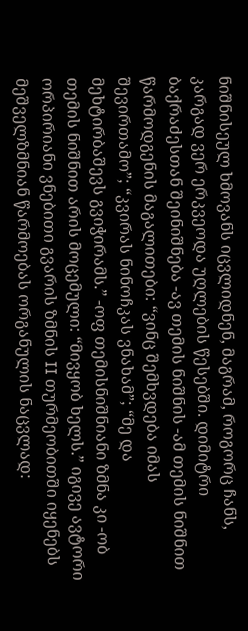ნიშნისეულ ხმოვანს იცვლიდნენ, მაგრამ, როგორც ჩანს, კარგად ვერ ერკვეოდა უღლების წესებში. დიმიტრი ბაქრაძესთან შეინიშნება -ავ თემის ნიშნის -ამ თემის ნიშნით წარმოდგენის მაგალითები: “ვინც შემხვდება იმას შევირთამო”; “კვირას ნინოჩკას ვნახამ”; “მე და მეხტირბაშევს გვიჭირამს.” -ოფ თემისნიშნიანი ზმნა კი -ობ თემის ნიშნით არის მოცემული: “მივყობ ხელს.” იგივე ავტორი ორპირიანი ვნებითი გვარის ზმნის II თურმეობითში იყენებს მეშველზმნიან წარმოებას ორგანულის ნაცვლად: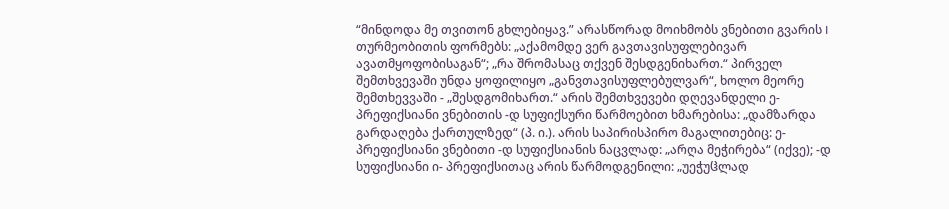“მინდოდა მე თვითონ გხლებიყავ.” არასწორად მოიხმობს ვნებითი გვარის I თურმეობითის ფორმებს: „აქამომდე ვერ გავთავისუფლებივარ ავათმყოფობისაგან“; „რა შრომასაც თქვენ შესდგენიხართ.“ პირველ შემთხვევაში უნდა ყოფილიყო „განვთავისუფლებულვარ“, ხოლო მეორე შემთხევვაში - „შესდგომიხართ.“ არის შემთხვევები დღევანდელი ე- პრეფიქსიანი ვნებითის -დ სუფიქსური წარმოებით ხმარებისა: „დამზარდა გარდაღება ქართულზედ“ (პ. ი.). არის საპირისპირო მაგალითებიც: ე- პრეფიქსიანი ვნებითი -დ სუფიქსიანის ნაცვლად: „არღა მეჭირება“ (იქვე); -დ სუფიქსიანი ი- პრეფიქსითაც არის წარმოდგენილი: „უეჭუჱლად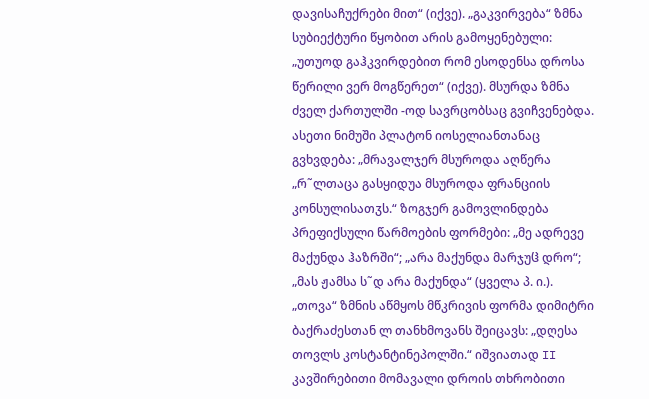დავისაჩუქრები მით“ (იქვე). „გაკვირვება“ ზმნა სუბიექტური წყობით არის გამოყენებული: „უთუოდ გაჰკვირდებით რომ ესოდენსა დროსა წერილი ვერ მოგწერეთ“ (იქვე). მსურდა ზმნა ძველ ქართულში -ოდ სავრცობსაც გვიჩვენებდა. ასეთი ნიმუში პლატონ იოსელიანთანაც გვხვდება: „მრავალჯერ მსუროდა აღწერა „რ˜ლთაცა გასყიდუა მსუროდა ფრანციის კონსულისათჳს.“ ზოგჯერ გამოვლინდება პრეფიქსული წარმოების ფორმები: „მე ადრევე მაქუნდა ჰაზრში“; „არა მაქუნდა მარჯუჱ დრო“; „მას ჟამსა ს˜დ არა მაქუნდა“ (ყველა პ. ი.). „თოვა“ ზმნის აწმყოს მწკრივის ფორმა დიმიტრი ბაქრაძესთან ლ თანხმოვანს შეიცავს: „დღესა თოვლს კოსტანტინეპოლში.“ იშვიათად II კავშირებითი მომავალი დროის თხრობითი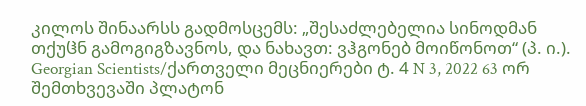კილოს შინაარსს გადმოსცემს: „შესაძლებელია სინოდმან თქუჱნ გამოგიგზავნოს, და ნახავთ: ვჰგონებ მოიწონოთ“ (პ. ი.). Georgian Scientists/ქართველი მეცნიერები ტ. 4 N 3, 2022 63 ორ შემთხვევაში პლატონ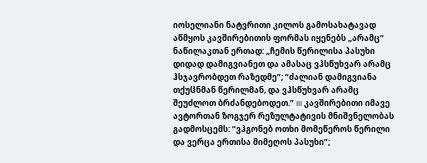იოსელიანი ნატვრითი კილოს გამოსახატავად აწმყოს კავშირებითის ფორმას იყენებს „არამც“ ნაწილაკთან ერთად: „ჩემის წერილისა პასუხი დიდად დამიგვიანეთ და ამასაც ვჰსწუხვარ არამც ჰსჯავრობდეთ რაზედმე”; “ძალიან დამიგვიანა თქუჱნმან წერილმან, და ვჰსწუხვარ არამც შეუძლოთ ბრძანდებოდეთ.” III კავშირებითი იმავე ავტორთან ზოგჯერ რეზულტატივის მნიშვნელობას გადმოსცემს: “ვჰგონებ ოთხი მომეწეროს წერილი და ვერცა ერთისა მიმეღოს პასუხი”;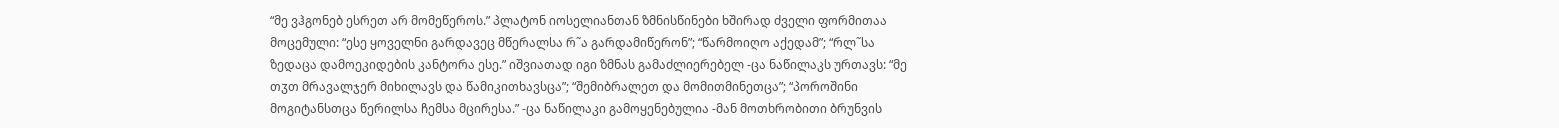“მე ვჰგონებ ესრეთ არ მომეწეროს.” პლატონ იოსელიანთან ზმნისწინები ხშირად ძველი ფორმითაა მოცემული: “ესე ყოველნი გარდავეც მწერალსა რ˜ა გარდამიწერონ”; “წარმოიღო აქედამ”; “რლ˜სა ზედაცა დამოეკიდების კანტორა ესე.” იშვიათად იგი ზმნას გამაძლიერებელ -ცა ნაწილაკს ურთავს: “მე თჳთ მრავალჯერ მიხილავს და წამიკითხავსცა”; “შემიბრალეთ და მომითმინეთცა”; “პოროშინი მოგიტანსთცა წერილსა ჩემსა მცირესა.” -ცა ნაწილაკი გამოყენებულია -მან მოთხრობითი ბრუნვის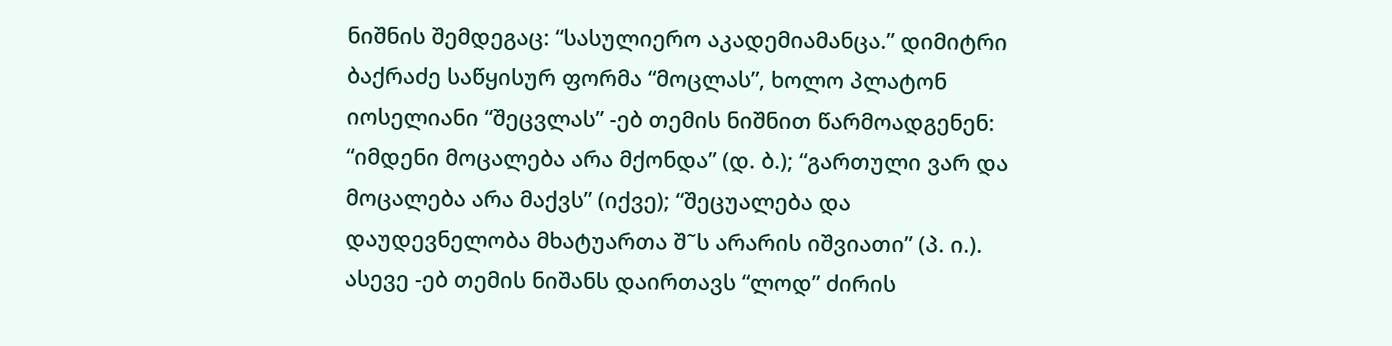ნიშნის შემდეგაც: “სასულიერო აკადემიამანცა.” დიმიტრი ბაქრაძე საწყისურ ფორმა “მოცლას”, ხოლო პლატონ იოსელიანი “შეცვლას” -ებ თემის ნიშნით წარმოადგენენ: “იმდენი მოცალება არა მქონდა” (დ. ბ.); “გართული ვარ და მოცალება არა მაქვს” (იქვე); “შეცუალება და დაუდევნელობა მხატუართა შ˜ს არარის იშვიათი” (პ. ი.). ასევე -ებ თემის ნიშანს დაირთავს “ლოდ” ძირის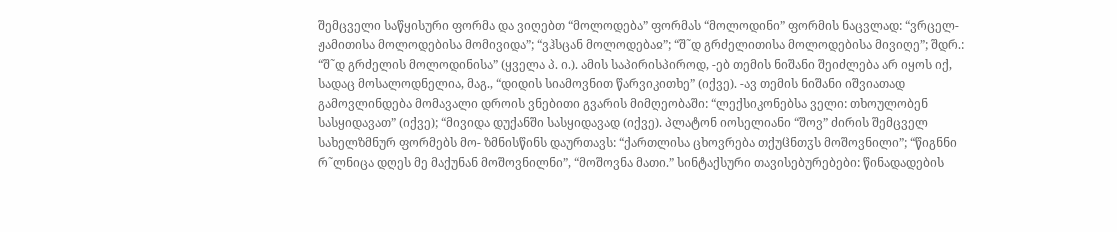შემცველი საწყისური ფორმა და ვიღებთ “მოლოდება” ფორმას “მოლოდინი” ფორმის ნაცვლად: “ვრცელ-ჟამითისა მოლოდებისა მომივიდა”; “ვჰსცან მოლოდებაჲ”; “შ˜დ გრძელითისა მოლოდებისა მივიღე”; შდრ.: “შ˜დ გრძელის მოლოდინისა” (ყველა პ. ი.). ამის საპირისპიროდ, -ებ თემის ნიშანი შეიძლება არ იყოს იქ, სადაც მოსალოდნელია, მაგ., “დიდის სიამოვნით წარვიკითხე” (იქვე). -ავ თემის ნიშანი იშვიათად გამოვლინდება მომავალი დროის ვნებითი გვარის მიმღეობაში: “ლექსიკონებსა ველი: თხოულობენ სასყიდავათ” (იქვე); “მივიდა დუქანში სასყიდავად (იქვე). პლატონ იოსელიანი “შოვ” ძირის შემცველ სახელზმნურ ფორმებს მო- ზმნისწინს დაურთავს: “ქართლისა ცხოვრება თქუჱნთჳს მოშოვნილი”; “წიგნნი რ˜ლნიცა დღეს მე მაქუნან მოშოვნილნი”, “მოშოვნა მათი.” სინტაქსური თავისებურებები: წინადადების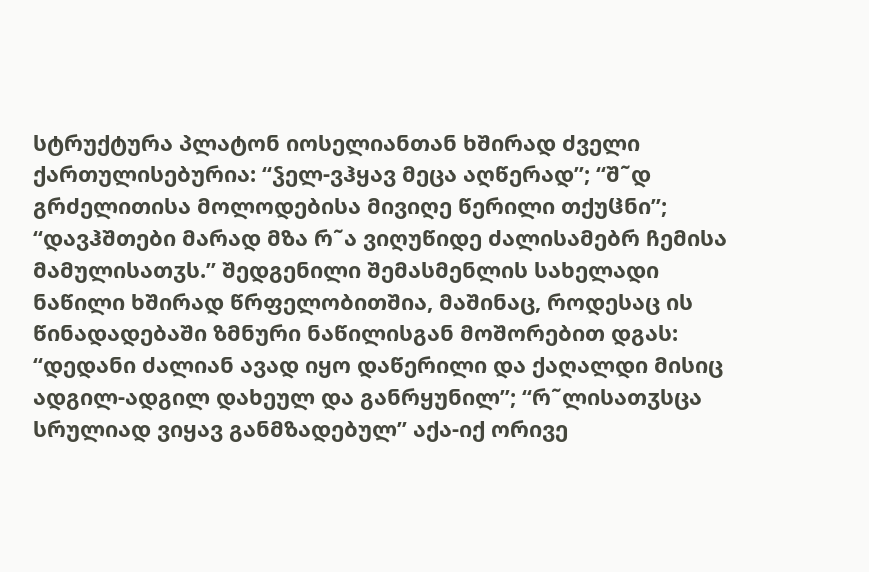სტრუქტურა პლატონ იოსელიანთან ხშირად ძველი ქართულისებურია: “ჴელ-ვჰყავ მეცა აღწერად”; “შ˜დ გრძელითისა მოლოდებისა მივიღე წერილი თქუჱნი”; “დავჰშთები მარად მზა რ˜ა ვიღუწიდე ძალისამებრ ჩემისა მამულისათჳს.” შედგენილი შემასმენლის სახელადი ნაწილი ხშირად წრფელობითშია, მაშინაც, როდესაც ის წინადადებაში ზმნური ნაწილისგან მოშორებით დგას: “დედანი ძალიან ავად იყო დაწერილი და ქაღალდი მისიც ადგილ-ადგილ დახეულ და განრყუნილ”; “რ˜ლისათჳსცა სრულიად ვიყავ განმზადებულ” აქა-იქ ორივე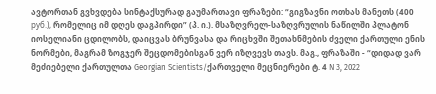ავტორთან გვხვდება სინტაქსურად გაუმართავი ფრაზები: “გიგზავნი ოთხას მანეთს (400 руб.), რომელიც იმ დღეს დაგპირდი” (პ. ი.). მსაზღვრელ-საზღვრულის ნაწილში პლატონ იოსელიანი ცდილობს, დაიცვას ბრუნვასა და რიცხვში შეთახნმების ძველი ქართული ენის ნორმები, მაგრამ ზოგჯერ შეცდომებისგან ვერ იზღვევს თავს. მაგ., ფრაზაში - “დიდად ვარ მეძიებელი ქართულთა Georgian Scientists/ქართველი მეცნიერები ტ. 4 N 3, 2022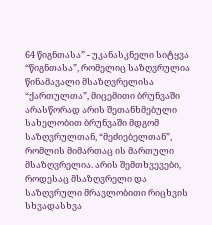64 წიგნთასა” - უკანასკნელი სიტყვა “წიგნთასა”, რომელიც საზღვრულია წინამავალი მსაზღვრელისა “ქართულთა”, მიცემითი ბრუნვაში არასწორად არის შეთანხმებული სახელობით ბრუნვაში მდგომ საზღვრულთან, “მეძიებელთან”, რომლის მიმართაც ის მართული მსაზღვრელია. არის შემთხვევები, როდესაც მსაზღვრელი და საზღვრული მრავლობითი რიცხვის სხვადასხვა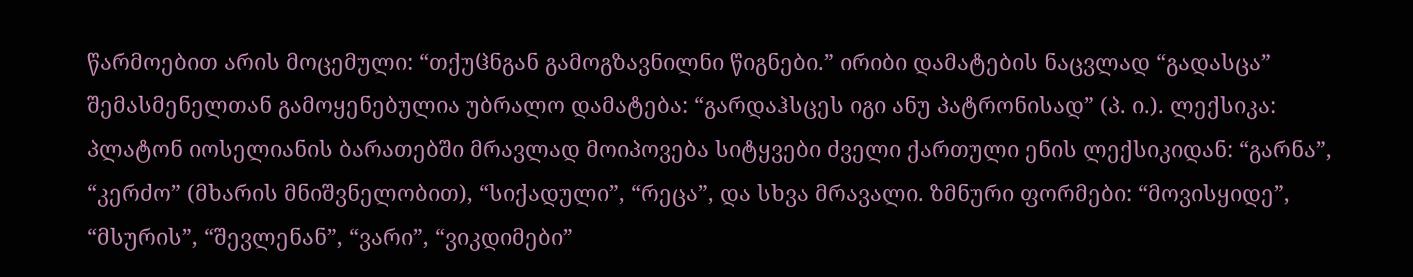წარმოებით არის მოცემული: “თქუჱნგან გამოგზავნილნი წიგნები.” ირიბი დამატების ნაცვლად “გადასცა” შემასმენელთან გამოყენებულია უბრალო დამატება: “გარდაჰსცეს იგი ანუ პატრონისად” (პ. ი.). ლექსიკა: პლატონ იოსელიანის ბარათებში მრავლად მოიპოვება სიტყვები ძველი ქართული ენის ლექსიკიდან: “გარნა”, “კერძო” (მხარის მნიშვნელობით), “სიქადული”, “რეცა”, და სხვა მრავალი. ზმნური ფორმები: “მოვისყიდე”, “მსურის”, “შევლენან”, “ვარი”, “ვიკდიმები”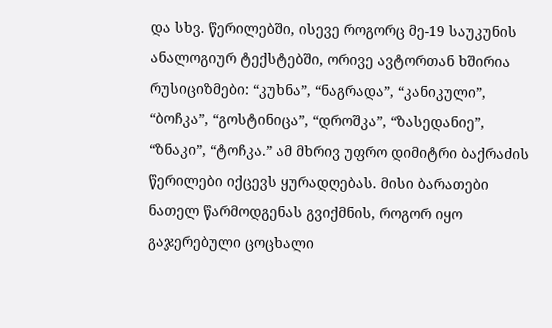და სხვ. წერილებში, ისევე როგორც მე-19 საუკუნის ანალოგიურ ტექსტებში, ორივე ავტორთან ხშირია რუსიციზმები: “კუხნა”, “ნაგრადა”, “კანიკული”, “ბოჩკა”, “გოსტინიცა”, “დროშკა”, “ზასედანიე”, “ზნაკი”, “ტოჩკა.” ამ მხრივ უფრო დიმიტრი ბაქრაძის წერილები იქცევს ყურადღებას. მისი ბარათები ნათელ წარმოდგენას გვიქმნის, როგორ იყო გაჯერებული ცოცხალი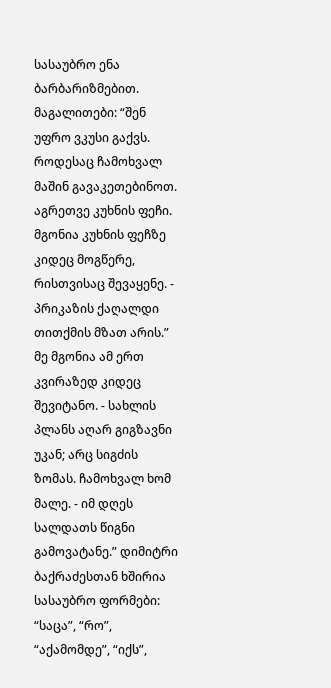სასაუბრო ენა ბარბარიზმებით. მაგალითები: “შენ უფრო ვკუსი გაქვს. როდესაც ჩამოხვალ მაშინ გავაკეთებინოთ. აგრეთვე კუხნის ფეჩი. მგონია კუხნის ფეჩზე კიდეც მოგწერე, რისთვისაც შევაყენე. - პრიკაზის ქაღალდი თითქმის მზათ არის.” მე მგონია ამ ერთ კვირაზედ კიდეც შევიტანო. - სახლის პლანს აღარ გიგზავნი უკან; არც სიგძის ზომას. ჩამოხვალ ხომ მალე. - იმ დღეს სალდათს წიგნი გამოვატანე.” დიმიტრი ბაქრაძესთან ხშირია სასაუბრო ფორმები: “საცა”, “რო”, “აქამომდე”, “იქს”,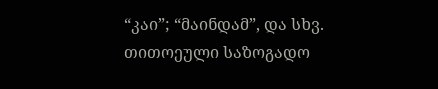“კაი”; “მაინდამ”, და სხვ. თითოეული საზოგადო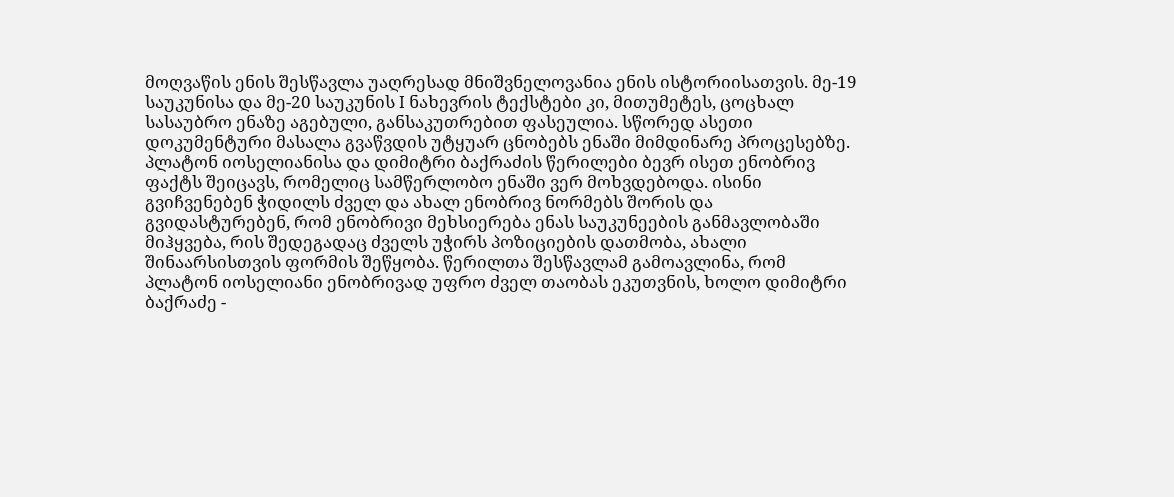მოღვაწის ენის შესწავლა უაღრესად მნიშვნელოვანია ენის ისტორიისათვის. მე-19 საუკუნისა და მე-20 საუკუნის I ნახევრის ტექსტები კი, მითუმეტეს, ცოცხალ სასაუბრო ენაზე აგებული, განსაკუთრებით ფასეულია. სწორედ ასეთი დოკუმენტური მასალა გვაწვდის უტყუარ ცნობებს ენაში მიმდინარე პროცესებზე. პლატონ იოსელიანისა და დიმიტრი ბაქრაძის წერილები ბევრ ისეთ ენობრივ ფაქტს შეიცავს, რომელიც სამწერლობო ენაში ვერ მოხვდებოდა. ისინი გვიჩვენებენ ჭიდილს ძველ და ახალ ენობრივ ნორმებს შორის და გვიდასტურებენ, რომ ენობრივი მეხსიერება ენას საუკუნეების განმავლობაში მიჰყვება, რის შედეგადაც ძველს უჭირს პოზიციების დათმობა, ახალი შინაარსისთვის ფორმის შეწყობა. წერილთა შესწავლამ გამოავლინა, რომ პლატონ იოსელიანი ენობრივად უფრო ძველ თაობას ეკუთვნის, ხოლო დიმიტრი ბაქრაძე -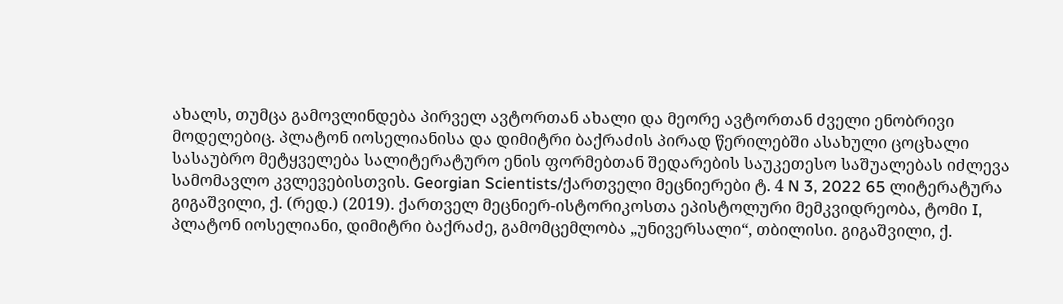ახალს, თუმცა გამოვლინდება პირველ ავტორთან ახალი და მეორე ავტორთან ძველი ენობრივი მოდელებიც. პლატონ იოსელიანისა და დიმიტრი ბაქრაძის პირად წერილებში ასახული ცოცხალი სასაუბრო მეტყველება სალიტერატურო ენის ფორმებთან შედარების საუკეთესო საშუალებას იძლევა სამომავლო კვლევებისთვის. Georgian Scientists/ქართველი მეცნიერები ტ. 4 N 3, 2022 65 ლიტერატურა გიგაშვილი, ქ. (რედ.) (2019). ქართველ მეცნიერ-ისტორიკოსთა ეპისტოლური მემკვიდრეობა, ტომი I, პლატონ იოსელიანი, დიმიტრი ბაქრაძე, გამომცემლობა „უნივერსალი“, თბილისი. გიგაშვილი, ქ.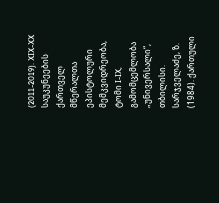(2011-2019). XIX-XX საუკუნეების ქართველ მწერალთა ეპისტოლური მემკვიდრეობა, ტომი I-IX, გამომცემლობა „უნივერსალი“, თბილისი. სარჯველაძე, ზ. (1984). ქართული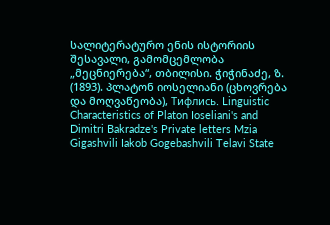სალიტერატურო ენის ისტორიის შესავალი, გამომცემლობა „მეცნიერება“, თბილისი. ჭიჭინაძე, ზ. (1893). პლატონ იოსელიანი (ცხოვრება და მოღვაწეობა), Тифлись. Linguistic Characteristics of Platon Ioseliani's and Dimitri Bakradze's Private letters Mzia Gigashvili Iakob Gogebashvili Telavi State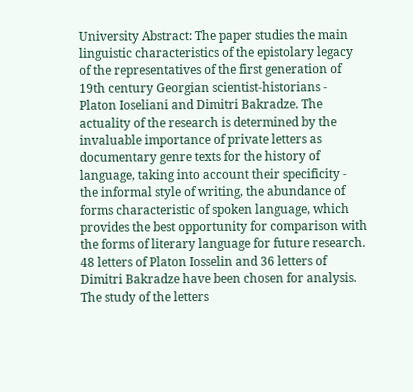University Abstract: The paper studies the main linguistic characteristics of the epistolary legacy of the representatives of the first generation of 19th century Georgian scientist-historians - Platon Ioseliani and Dimitri Bakradze. The actuality of the research is determined by the invaluable importance of private letters as documentary genre texts for the history of language, taking into account their specificity - the informal style of writing, the abundance of forms characteristic of spoken language, which provides the best opportunity for comparison with the forms of literary language for future research. 48 letters of Platon Iosselin and 36 letters of Dimitri Bakradze have been chosen for analysis. The study of the letters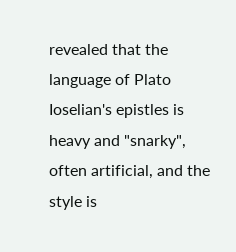revealed that the language of Plato Ioselian's epistles is heavy and "snarky", often artificial, and the style is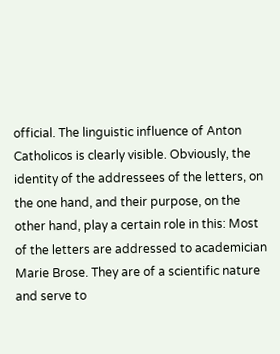official. The linguistic influence of Anton Catholicos is clearly visible. Obviously, the identity of the addressees of the letters, on the one hand, and their purpose, on the other hand, play a certain role in this: Most of the letters are addressed to academician Marie Brose. They are of a scientific nature and serve to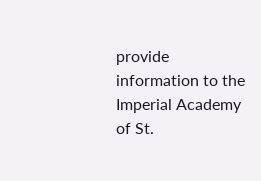provide information to the Imperial Academy of St.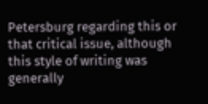Petersburg regarding this or that critical issue, although this style of writing was generally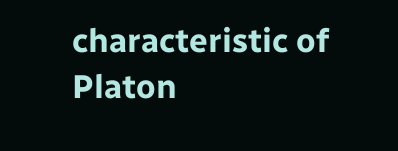characteristic of Platon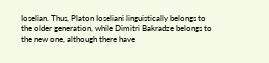Ioselian. Thus, Platon Ioseliani linguistically belongs to the older generation, while Dimitri Bakradze belongs to the new one, although there have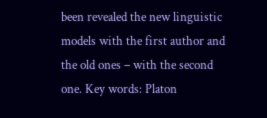been revealed the new linguistic models with the first author and the old ones – with the second one. Key words: Platon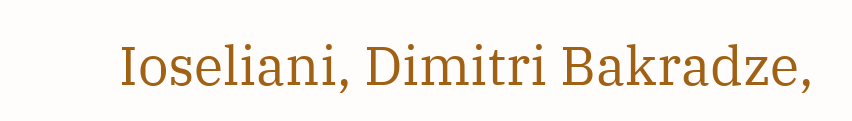Ioseliani, Dimitri Bakradze,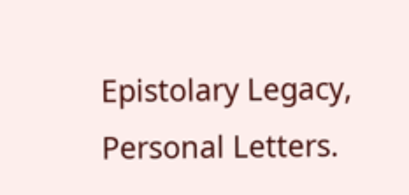Epistolary Legacy, Personal Letters.